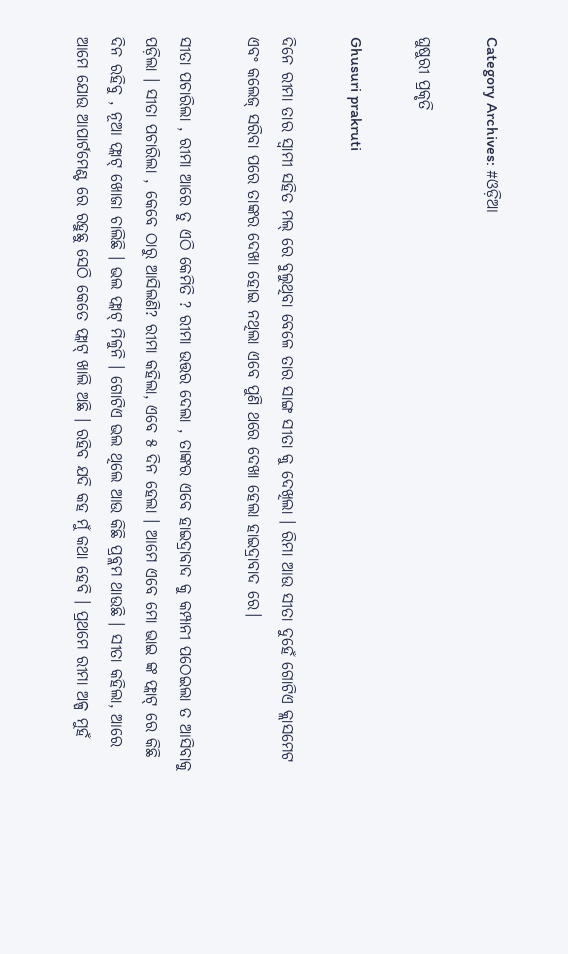Category Archives: #ଓଡ଼ିଆ

ଘୁଷୁରୀ ପ୍ରକୃତି

Ghusuri prakruti

ଦିନେ ରୀମା ତାର ସ୍ବାମୀ ସହିତ ମଲ୍ ରେ ବୁଲୁଥିବା ବେଳେ ତାର ସାଙ୍ଗ ସୀତା କୁ ଦେଖିଲା । ରିମା ଆଉ ସୀତା ଦୁହେଁ ଗୋଟିଏ କ୍ଲାସମେଟ ଏବଂ କଲେଜ୍ ସରିବା ପରେ ତାଙ୍କର ଦେଖା ହୋଇ ନଥିଲା ଏବେ ପୁଣି ଥରେ ଦେଖା ହେଲା ହାଇଦ୍ରାବାଦ ରେ।

ସୀତା ପଚାରିଲା , ରୀମା ଆରେ ତୁ ଏଠି କେମିତି ? ରୀମା ଉତ୍ତର ଦେଲା , ତାଙ୍କର ଏବେ ହାଇଦ୍ରାବାଦ କୁ କମ୍ପାନୀ ପଠେଇଲା ତ ଆସିବାକୁ ପଡ଼ିଲା । ସୀତା ପଚାରିଲା , କେବେ ଠାରୁ ଆସିଲଣି? ରୀମା କହିଲା, ଏବେ ୫ ଦିନ ହେଲା । ଆମେ ଏବେ ମୋ ଭାଇ ଙ୍କ ଫ୍ଲାଟ୍ ରେ କିଛି ଦିନ ରହିବୁ , ନୂଆ ଫ୍ଲାଟ୍ ଖୋଜା ଚାଲିଛି । ଭଲ ଫ୍ଲାଟ୍ ମିଳୁନି । ଗୋଟିଏ ଭଲ ଥିଲେ ଆଉ କିଛି ପ୍ରବ୍ଲମ ଥାଉଛି । ସୀତା କହିଲା, ଆରେ ଆମେ ଯୋଉ ଆପାର୍ଟମେଣ୍ଟ ରେ ରହୁଛୁ ସେଠି କେତେ ଫ୍ଲାଟ୍ ଖାଲି ଅଛି । ରହିବ ଯଦି କହ ମୁଁ କଥା ହେବି । ପ୍ରଥମେ ରୀମା ଅଳ୍ପ ମୁହଁ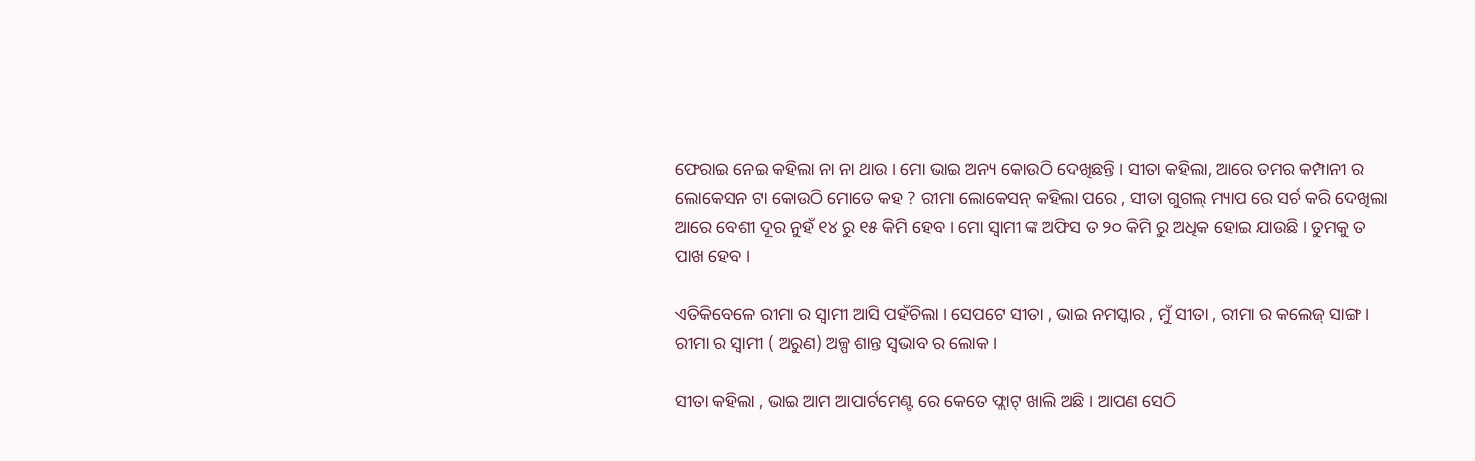ଫେରାଇ ନେଇ କହିଲା ନା ନା ଥାଉ । ମୋ ଭାଇ ଅନ୍ୟ କୋଉଠି ଦେଖିଛନ୍ତି । ସୀତା କହିଲା, ଆରେ ତମର କମ୍ପାନୀ ର ଲୋକେସନ ଟା କୋଉଠି ମୋତେ କହ ? ରୀମା ଲୋକେସନ୍ କହିଲା ପରେ , ସୀତା ଗୁଗଲ୍ ମ୍ୟାପ ରେ ସର୍ଚ କରି ଦେଖିଲା ଆରେ ବେଶୀ ଦୂର ନୁହଁ ୧୪ ରୁ ୧୫ କିମି ହେବ । ମୋ ସ୍ବାମୀ ଙ୍କ ଅଫିସ ତ ୨୦ କିମି ରୁ ଅଧିକ ହୋଇ ଯାଉଛି । ତୁମକୁ ତ ପାଖ ହେବ ।

ଏତିକିବେଳେ ରୀମା ର ସ୍ବାମୀ ଆସି ପହଁଚିଲା । ସେପଟେ ସୀତା , ଭାଇ ନମସ୍କାର , ମୁଁ ସୀତା , ରୀମା ର କଲେଜ୍ ସାଙ୍ଗ । ରୀମା ର ସ୍ବାମୀ ( ଅରୁଣ) ଅଳ୍ପ ଶାନ୍ତ ସ୍ଵଭାବ ର ଲୋକ ।

ସୀତା କହିଲା , ଭାଇ ଆମ ଆପାର୍ଟମେଣ୍ଟ ରେ କେତେ ଫ୍ଲାଟ୍ ଖାଲି ଅଛି । ଆପଣ ସେଠି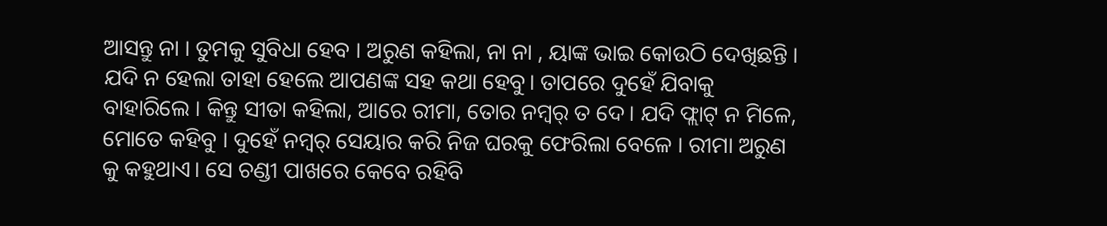ଆସନ୍ତୁ ନା । ତୁମକୁ ସୁବିଧା ହେବ । ଅରୁଣ କହିଲା, ନା ନା , ୟାଙ୍କ ଭାଇ କୋଉଠି ଦେଖିଛନ୍ତି । ଯଦି ନ ହେଲା ତାହା ହେଲେ ଆପଣଙ୍କ ସହ କଥା ହେବୁ। ତାପରେ ଦୁହେଁ ଯିବାକୁ ବାହାରିଲେ । କିନ୍ତୁ ସୀତା କହିଲା, ଆରେ ରୀମା, ତୋର ନମ୍ବର୍ ତ ଦେ। ଯଦି ଫ୍ଲାଟ୍ ନ ମିଳେ, ମୋତେ କହିବୁ । ଦୁହେଁ ନମ୍ବର୍ ସେୟାର କରି ନିଜ ଘରକୁ ଫେରିଲା ବେଳେ । ରୀମା ଅରୁଣ କୁ କହୁଥାଏ। ସେ ଚଣ୍ଡୀ ପାଖରେ କେବେ ରହିବି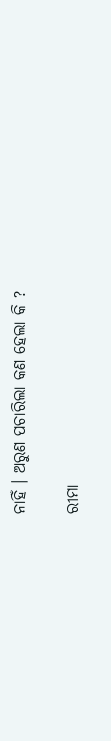ନାହିଁ । ଅରୁଣ ପଚାରିଲା କଣ ହେଲା କି ?

ରୀମା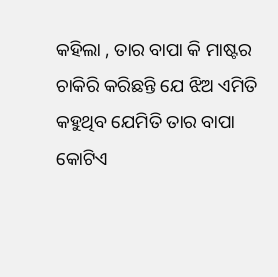କହିଲା , ତାର ବାପା କି ମାଷ୍ଟର ଚାକିରି କରିଛନ୍ତି ଯେ ଝିଅ ଏମିତି କହୁଥିବ ଯେମିତି ତାର ବାପା କୋଟିଏ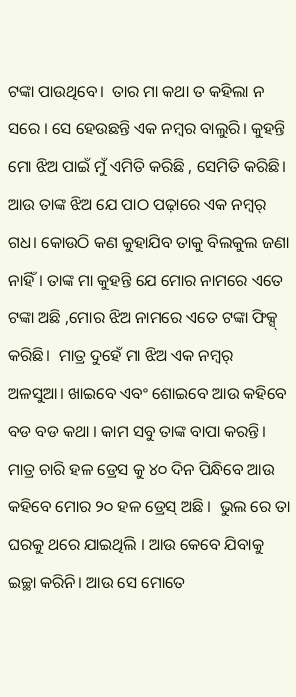ଟଙ୍କା ପାଉଥିବେ।  ତାର ମା କଥା ତ କହିଲା ନ ସରେ । ସେ ହେଉଛନ୍ତି ଏକ ନମ୍ବର ବାଲୁରି। କୁହନ୍ତି ମୋ ଝିଅ ପାଇଁ ମୁଁ ଏମିତି କରିଛି , ସେମିତି କରିଛି। ଆଉ ତାଙ୍କ ଝିଅ ଯେ ପାଠ ପଢ଼ାରେ ଏକ ନମ୍ବର୍ ଗଧ। କୋଉଠି କଣ କୁହାଯିବ ତାକୁ ବିଲକୁଲ ଜଣା ନାହିଁ। ତାଙ୍କ ମା କୁହନ୍ତି ଯେ ମୋର ନାମରେ ଏତେ ଟଙ୍କା ଅଛି ,ମୋର ଝିଅ ନାମରେ ଏତେ ଟଙ୍କା ଫିକ୍ସ୍ କରିଛି।  ମାତ୍ର ଦୁହେଁ ମା ଝିଅ ଏକ ନମ୍ବର୍ ଅଳସୁଆ। ଖାଇବେ ଏବଂ ଶୋଇବେ ଆଉ କହିବେ ବଡ ବଡ କଥା । କାମ ସବୁ ତାଙ୍କ ବାପା କରନ୍ତି।  ମାତ୍ର ଚାରି ହଳ ଡ୍ରେସ କୁ ୪୦ ଦିନ ପିନ୍ଧିବେ ଆଉ କହିବେ ମୋର ୨୦ ହଳ ଡ୍ରେସ୍ ଅଛି ।  ଭୁଲ ରେ ତା ଘରକୁ ଥରେ ଯାଇଥିଲି । ଆଉ କେବେ ଯିବାକୁ ଇଚ୍ଛା କରିନି। ଆଉ ସେ ମୋତେ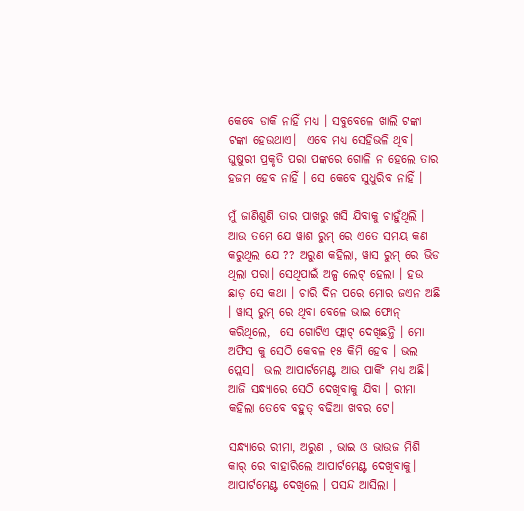କେବେ ଡାକି ନାହିଁ ମଧ୍ୟ । ସବୁବେଳେ ଖାଲି ଟଙ୍କା ଟଙ୍କା ହେଉଥାଏ।  ଏବେ ମଧ୍ୟ ସେହିଭଳି ଥିବ। ଘୁଷୁରୀ ପ୍ରକୃତି ପରା ପଙ୍କରେ ଗୋଳି ନ ହେଲେ ତାର ହଜମ ହେବ ନାହିଁ । ସେ କେବେ ସୁଧୁରିବ ନାହିଁ ।

ମୁଁ ଜାଣିଶୁଣି ତାର ପାଖରୁ ଖସି ଯିବାକୁ ଚାହୁଁଥିଲି । ଆଉ ତମେ ଯେ ୱାଶ ରୁମ୍ ରେ ଏତେ ସମୟ କଣ କରୁଥିଲ ଯେ ?? ଅରୁଣ କହିଲା, ୱାସ ରୁମ୍ ରେ ଭିଡ ଥିଲା ପରା। ସେଥିପାଇଁ ଅଳ୍ପ ଲେଟ୍ ହେଲା । ହଉ ଛାଡ଼ ସେ କଥା । ଚାରି ଦିନ ପରେ ମୋର ଜଏନ ଅଛି । ୱାସ୍ ରୁମ୍ ରେ ଥିବା ବେଳେ ଭାଇ ଫୋନ୍ କରିଥିଲେ,  ସେ ଗୋଟିଏ ଫ୍ଲାଟ୍ ଦେଖିଛନ୍ତି । ମୋ ଅଫିସ କୁ ସେଠି କେବଳ ୧୫ କିମି ହେବ । ଭଲ ପ୍ଲେସ।  ଭଲ ଆପାର୍ଟମେଣ୍ଟ ଆଉ ପାର୍କିଂ ମଧ୍ୟ ଅଛି।  ଆଜି ସନ୍ଧ୍ୟାରେ ସେଠି ଦେଖିବାକୁ ଯିବା । ରୀମା କହିଲା ତେବେ ବହୁତ୍ ବଢିଆ ଖବର ଟେ।

ସନ୍ଧ୍ୟାରେ ରୀମା, ଅରୁଣ , ଭାଇ ଓ ଭାଉଜ ମିଶି କାର୍ ରେ ବାହାରିଲେ ଆପାର୍ଟମେଣ୍ଟ ଦେଖିବାକୁ।  ଆପାର୍ଟମେଣ୍ଟ ଦେଖିଲେ । ପସନ୍ଦ ଆସିଲା ।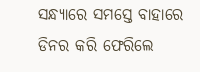ସନ୍ଧ୍ୟାରେ ସମସ୍ତେ ବାହାରେ ଡିନର କରି ଫେରିଲେ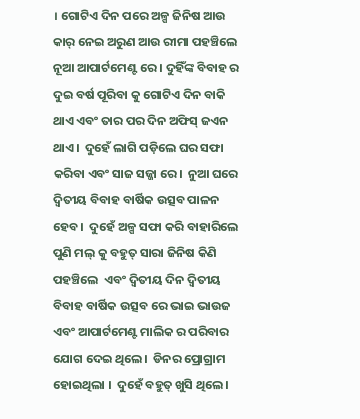। ଗୋଟିଏ ଦିନ ପରେ ଅଳ୍ପ ଜିନିଷ ଆଉ କାର୍ ନେଇ ଅରୁଣ ଆଉ ରୀମା ପହଞ୍ଚିଲେ ନୂଆ ଆପାର୍ଟମେଣ୍ଟ ରେ । ଦୁହିଁଙ୍କ ବିବାହ ର ଦୁଇ ବର୍ଷ ପୂରିବା କୁ ଗୋଟିଏ ଦିନ ବାକି ଥାଏ ଏବଂ ତାର ପର ଦିନ ଅଫିସ୍ ଜଏନ ଥାଏ।  ଦୁହେଁ ଲାଗି ପଡ଼ିଲେ ଘର ସଫା କରିବା ଏବଂ ସାଜ ସଜ୍ଜା ରେ।  ନୁଆ ଘରେ ଦ୍ୱିତୀୟ ବିବାହ ବାର୍ଷିକ ଉତ୍ସବ ପାଳନ ହେବ।  ଦୁହେଁ ଅଳ୍ପ ସଫା କରି ବାହାରିଲେ ପୁଣି ମଲ୍ କୁ ବହୁତ୍ ସାରା ଜିନିଷ କିଣି ପହଞ୍ଚିଲେ  ଏବଂ ଦ୍ବିତୀୟ ଦିନ ଦ୍ୱିତୀୟ ବିବାହ ବାର୍ଷିକ ଉତ୍ସବ ରେ ଭାଇ ଭାଉଜ ଏବଂ ଆପାର୍ଟମେଣ୍ଟ ମାଲିକ ର ପରିବାର ଯୋଗ ଦେଇ ଥିଲେ।  ଡିନର ପ୍ରୋଗ୍ରାମ ହୋଇଥିଲା ।  ଦୁହେଁ ବହୁତ୍ ଖୁସି ଥିଲେ।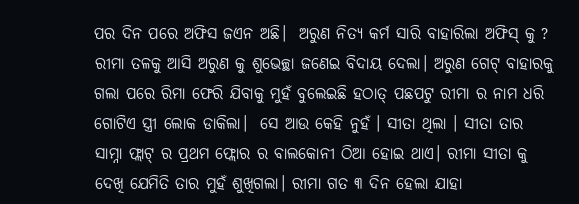ପର ଦିନ ପରେ ଅଫିସ ଜଏନ ଅଛି।  ଅରୁଣ ନିତ୍ଯ କର୍ମ ସାରି ବାହାରିଲା ଅଫିସ୍ କୁ ? ରୀମା ତଳକୁ ଆସି ଅରୁଣ କୁ ଶୁଭେଚ୍ଛା ଜଣେଇ ବିଦାୟ ଦେଲା। ଅରୁଣ ଗେଟ୍ ବାହାରକୁ ଗଲା ପରେ ରିମା ଫେରି ଯିବାକୁ ମୁହଁ ବୁଲେଇଛି ହଠାତ୍ ପଛପଟୁ ରୀମା ର ନାମ ଧରି ଗୋଟିଏ ସ୍ତ୍ରୀ ଲୋକ ଡାକିଲା।  ସେ ଆଉ କେହି ନୁହଁ । ସୀତା ଥିଲା । ସୀତା ତାର ସାମ୍ନା ଫ୍ଲାଟ୍ ର ପ୍ରଥମ ଫ୍ଲୋର ର ବାଲକୋନୀ ଠିଆ ହୋଇ ଥାଏ। ରୀମା ସୀତା କୁ ଦେଖି ଯେମିତି ତାର ମୁହଁ ଶୁଖିଗଲା। ରୀମା ଗତ ୩ ଦିନ ହେଲା ଯାହା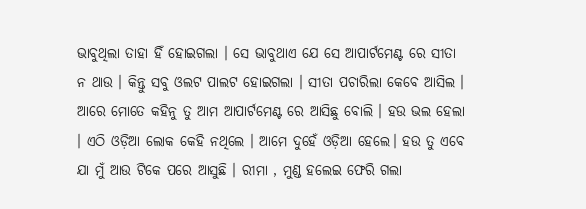ଭାବୁଥିଲା ତାହା ହିଁ ହୋଇଗଲା । ସେ ଭାବୁଥାଏ ଯେ ସେ ଆପାର୍ଟମେଣ୍ଟ ରେ ସୀତା ନ ଥାଉ । କିନ୍ତୁ ସବୁ ଓଲଟ ପାଲଟ ହୋଇଗଲା । ସୀତା ପଚାରିଲା କେବେ ଆସିଲ । ଆରେ ମୋତେ କହିନୁ ତୁ ଆମ ଆପାର୍ଟମେଣ୍ଟ ରେ ଆସିଛୁ ବୋଲି । ହଉ ଭଲ ହେଲା । ଏଠି ଓଡ଼ିଆ ଲୋକ କେହି ନଥିଲେ । ଆମେ ଦୁହେଁ ଓଡ଼ିଆ ହେଲେ। ହଉ ତୁ ଏବେ ଯା ମୁଁ ଆଉ ଟିକେ ପରେ ଆସୁଛି । ରୀମା , ମୁଣ୍ଡ ହଲେଇ ଫେରି ଗଲା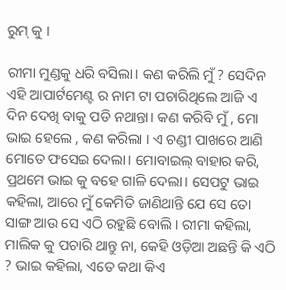ରୁମ୍ କୁ ।

ରୀମା ମୁଣ୍ଡକୁ ଧରି ବସିଲା। କଣ କରିଲି ମୁଁ ? ସେଦିନ ଏହି ଆପାର୍ଟମେଣ୍ଟ ର ନାମ ଟା ପଚାରିଥିଲେ ଆଜି ଏ ଦିନ ଦେଖି ବାକୁ ପଡି ନଥାନ୍ତା। କଣ କରିବି ମୁଁ , ମୋ ଭାଇ ହେଲେ , କଣ କରିଲା । ଏ ଚଣ୍ଡୀ ପାଖରେ ଆଣି ମୋତେ ଫସେଇ ଦେଲା। ମୋବାଇଲ୍ ବାହାର କରି, ପ୍ରଥମେ ଭାଇ କୁ ବହେ ଗାଳି ଦେଲା। ସେପଟୁ ଭାଇ କହିଲା, ଆରେ ମୁଁ କେମିତି ଜାଣିଥାନ୍ତି ଯେ ସେ ତୋ ସାଙ୍ଗ ଆଉ ସେ ଏଠି ରହୁଛି ବୋଲି । ରୀମା କହିଲା, ମାଲିକ କୁ ପଚାରି ଥାନ୍ତୁ ନା, କେହି ଓଡ଼ିଆ ଅଛନ୍ତି କି ଏଠି ? ଭାଇ କହିଲା, ଏତେ କଥା କିଏ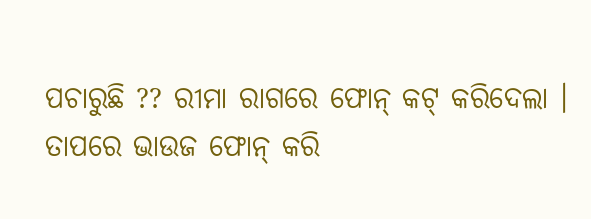ପଚାରୁଛି ?? ରୀମା ରାଗରେ ଫୋନ୍ କଟ୍ କରିଦେଲା । ତାପରେ ଭାଉଜ ଫୋନ୍ କରି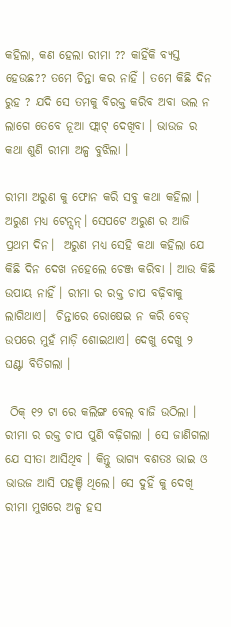କହିଲା, କଣ ହେଲା ରୀମା ?? କାହିଁକି ବ୍ୟସ୍ତ ହେଉଛ?? ତମେ ଚିନ୍ତା କର ନାହିଁ । ତମେ କିଛି ଦିନ ରୁହ ? ଯଦି ସେ ତମକୁ ବିରକ୍ତ କରିବ ଅବା ଭଲ ନ ଲାଗେ ତେବେ ନୂଆ ଫ୍ଲାଟ୍ ଦେଖିବା । ଭାଉଜ ର କଥା ଶୁଣି ରୀମା ଅଳ୍ପ ବୁଝିଲା ।

ରୀମା ଅରୁଣ କୁ ଫୋନ କରି ସବୁ କଥା କହିଲା । ଅରୁଣ ମଧ୍ୟ ଟେନ୍ସନ୍। ସେପଟେ ଅରୁଣ ର ଆଜି ପ୍ରଥମ ଦିନ।  ଅରୁଣ ମଧ୍ୟ ସେହି କଥା କହିଲା ଯେ କିଛି ଦିନ ଦେଖ ନହେଲେ ଚେଞ୍ଜ କରିବା । ଆଉ କିଛି ଉପାୟ ନାହିଁ । ରୀମା ର ରକ୍ତ ଚାପ ବଢ଼ିବାକୁ ଲାଗିଥାଏ।  ଚିନ୍ତାରେ ରୋଷେଇ ନ କରି ବେଡ୍ ଉପରେ ମୁହଁ ମାଡ଼ି ଶୋଇଥାଏ। ଦେଖୁ ଦେଖୁ ୨ ଘଣ୍ଟା ବିତିଗଲା ।

 ଠିକ୍ ୧୨ ଟା ରେ କଲିଙ୍ଗ ବେଲ୍ ବାଜି ଉଠିଲା । ରୀମା ର ରକ୍ତ ଚାପ ପୁଣି ବଢ଼ିଗଲା । ସେ ଜାଣିଗଲା ଯେ ସୀତା ଆସିଥିବ । କିନ୍ତୁ ଭାଗ୍ୟ ବଶତଃ ଭାଇ ଓ ଭାଉଜ ଆସି ପହଞ୍ଚି ଥିଲେ। ସେ ଦୁହିଁ କୁ ଦେଖି ରୀମା ମୁଖରେ ଅଳ୍ପ ହସ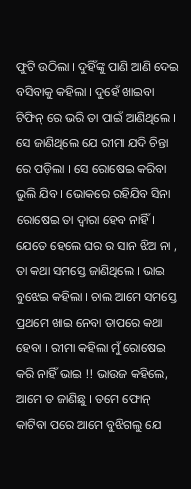ଫୁଟି ଉଠିଲା । ଦୁହିଁଙ୍କୁ ପାଣି ଆଣି ଦେଇ ବସିବାକୁ କହିଲା । ଦୁହେଁ ଖାଇବା ଟିଫିନ୍ ରେ ଭରି ତା ପାଇଁ ଆଣିଥିଲେ । ସେ ଜାଣିଥିଲେ ଯେ ରୀମା ଯଦି ଚିନ୍ତା ରେ ପଡ଼ିଲା । ସେ ରୋଷେଇ କରିବା ଭୁଲି ଯିବ । ଭୋକରେ ରହିଯିବ ସିନା ରୋଷେଇ ତା ଦ୍ଵାରା ହେବ ନାହିଁ। ଯେତେ ହେଲେ ଘର ର ସାନ ଝିଅ ନା , ତା କଥା ସମସ୍ତେ ଜାଣିଥିଲେ । ଭାଇ ବୁଝେଇ କହିଲା । ଚାଲ ଆମେ ସମସ୍ତେ ପ୍ରଥମେ ଖାଇ ନେବା ତାପରେ କଥା ହେବା । ରୀମା କହିଲା ମୁଁ ରୋଷେଇ କରି ନାହିଁ ଭାଇ !! ଭାଉଜ କହିଲେ, ଆମେ ତ ଜାଣିଛୁ । ତମେ ଫୋନ୍ କାଟିବା ପରେ ଆମେ ବୁଝିଗଲୁ ଯେ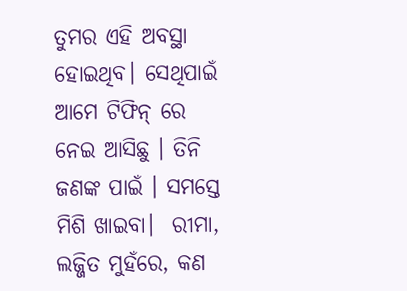ତୁମର ଏହି ଅବସ୍ଥା ହୋଇଥିବ। ସେଥିପାଇଁ ଆମେ ଟିଫିନ୍ ରେ ନେଇ ଆସିଛୁ । ତିନି ଜଣଙ୍କ ପାଇଁ । ସମସ୍ତେ ମିଶି ଖାଇବା।  ରୀମା, ଲଜ୍ଜିତ ମୁହଁରେ, କଣ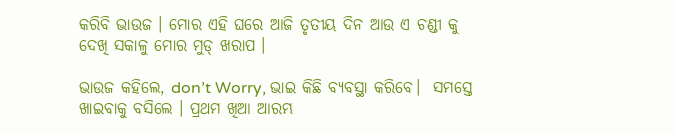କରିବି ଭାଉଜ । ମୋର ଏହି ଘରେ ଆଜି ତୃତୀୟ ଦିନ ଆଉ ଏ ଚଣ୍ଡୀ କୁ ଦେଖି ସକାଳୁ ମୋର ମୁଡ୍ ଖରାପ ।

ଭାଉଜ କହିଲେ, don’t Worry, ଭାଇ କିଛି ବ୍ୟବସ୍ଥା କରିବେ।  ସମସ୍ତେ ଖାଇବାକୁ ବସିଲେ । ପ୍ରଥମ ଖିଆ ଆରମ୍ଭ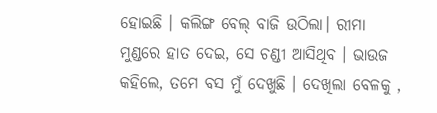ହୋଇଛି । କଲିଙ୍ଗ ବେଲ୍ ବାଜି ଉଠିଲା। ରୀମା ମୁଣ୍ଡରେ ହାତ ଦେଇ, ସେ ଚଣ୍ଡୀ ଆସିଥିବ । ଭାଉଜ କହିଲେ, ତମେ ବସ ମୁଁ ଦେଖୁଛି । ଦେଖିଲା ବେଳକୁ ,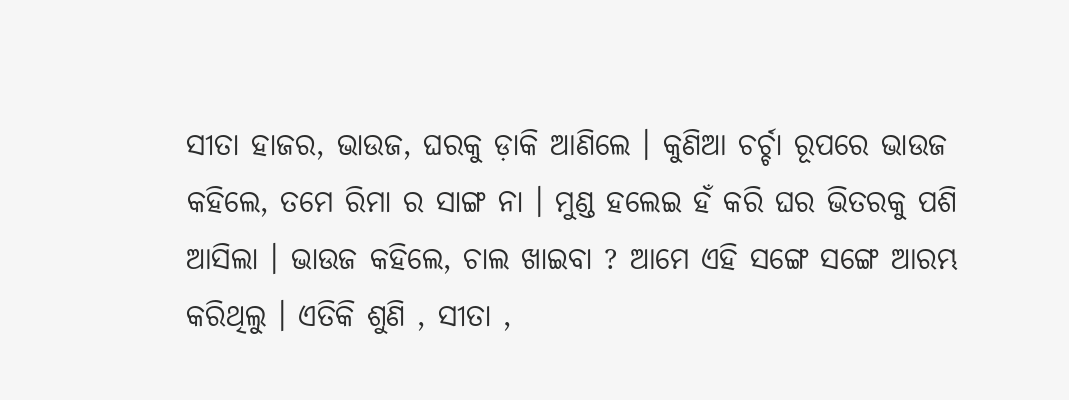ସୀତା ହାଜର, ଭାଉଜ, ଘରକୁ ଡ଼ାକି ଆଣିଲେ । କୁଣିଆ ଚର୍ଚ୍ଚା ରୂପରେ ଭାଉଜ କହିଲେ, ତମେ ରିମା ର ସାଙ୍ଗ ନା । ମୁଣ୍ଡ ହଲେଇ ହଁ କରି ଘର ଭିତରକୁ ପଶି ଆସିଲା । ଭାଉଜ କହିଲେ, ଚାଲ ଖାଇବା ? ଆମେ ଏହି ସଙ୍ଗେ ସଙ୍ଗେ ଆରମ୍ଭ କରିଥିଲୁ । ଏତିକି ଶୁଣି , ସୀତା ,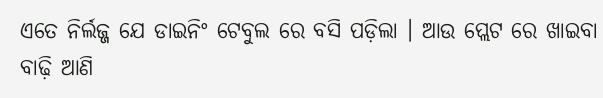ଏତେ ନିର୍ଲଜ୍ଜ ଯେ ଡାଇନିଂ ଟେବୁଲ ରେ ବସି ପଡ଼ିଲା । ଆଉ ପ୍ଲେଟ ରେ ଖାଇବା ବାଢ଼ି ଆଣି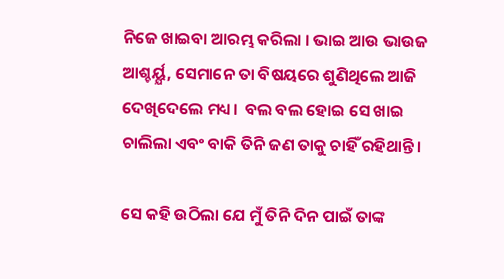ନିଜେ ଖାଇବା ଆରମ୍ଭ କରିଲା । ଭାଇ ଆଉ ଭାଉଜ ଆଶ୍ଚର୍ୟ୍ଯ, ସେମାନେ ତା ବିଷୟରେ ଶୁଣିଥିଲେ ଆଜି ଦେଖିଦେଲେ ମଧ୍ୟ।  ବଲ ବଲ ହୋଇ ସେ ଖାଇ ଚାଲିଲା ଏବଂ ବାକି ତିନି ଜଣ ତାକୁ ଚାହିଁ ରହିଥାନ୍ତି।

ସେ କହି ଉଠିଲା ଯେ ମୁଁ ତିନି ଦିନ ପାଇଁ ତାଙ୍କ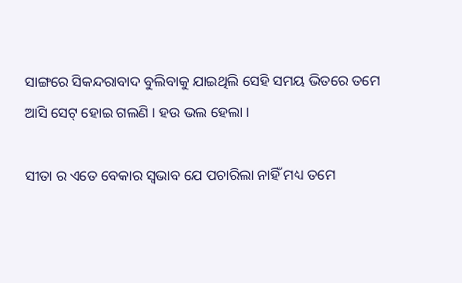ସାଙ୍ଗରେ ସିକନ୍ଦରାବାଦ ବୁଲିବାକୁ ଯାଇଥିଲି ସେହି ସମୟ ଭିତରେ ତମେ ଆସି ସେଟ୍ ହୋଇ ଗଲଣି । ହଉ ଭଲ ହେଲା ।

ସୀତା ର ଏତେ ବେକାର ସ୍ଵଭାବ ଯେ ପଚାରିଲା ନାହିଁ ମଧ୍ୟ ତମେ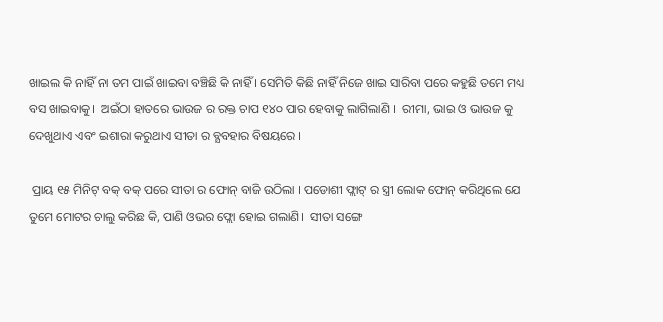ଖାଇଲ କି ନାହିଁ ନା ତମ ପାଇଁ ଖାଇବା ବଞ୍ଚିଛି କି ନାହିଁ । ସେମିତି କିଛି ନାହିଁ ନିଜେ ଖାଇ ସାରିବା ପରେ କହୁଛି ତମେ ମଧ୍ୟ ବସ ଖାଇବାକୁ।  ଅଇଁଠା ହାତରେ ଭାଉଜ ର ରକ୍ତ ଚାପ ୧୪୦ ପାର ହେବାକୁ ଲାଗିଲାଣି ।  ରୀମା, ଭାଇ ଓ ଭାଉଜ କୁ ଦେଖୁଥାଏ ଏବଂ ଇଶାରା କରୁଥାଏ ସୀତା ର ବ୍ଯବହାର ବିଷୟରେ ।

 ପ୍ରାୟ ୧୫ ମିନିଟ୍ ବକ୍ ବକ୍ ପରେ ସୀତା ର ଫୋନ୍ ବାଜି ଉଠିଲା । ପଡୋଶୀ ଫ୍ଲାଟ୍ ର ସ୍ତ୍ରୀ ଲୋକ ଫୋନ୍ କରିଥିଲେ ଯେ ତୁମେ ମୋଟର ଚାଲୁ କରିଛ କି, ପାଣି ଓଭର ଫ୍ଲୋ ହୋଇ ଗଲାଣି।  ସୀତା ସଙ୍ଗେ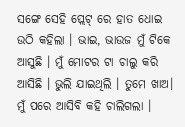ସଙ୍ଗେ ସେହି ପ୍ଲେଟ୍ ରେ ହାତ ଧୋଇ ଉଠି କହିଲା । ଭାଇ, ଭାଉଜ ମୁଁ ଟିକେ ଆସୁଛି । ମୁଁ ମୋଟର ଟା ଚାଲୁ କରି ଆସିଛି । ଭୁଲି ଯାଇଥିଲି । ତୁମେ ଖାଅ। ମୁଁ ପରେ ଆସିବି କହି ଚାଲିଗଲା ।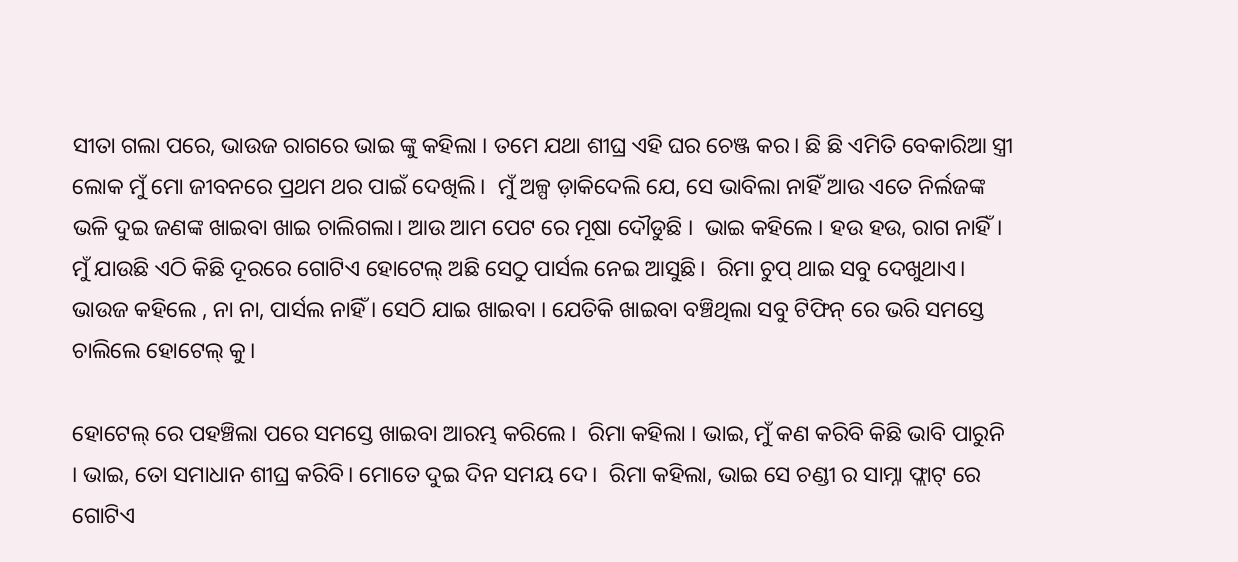ସୀତା ଗଲା ପରେ, ଭାଉଜ ରାଗରେ ଭାଇ ଙ୍କୁ କହିଲା । ତମେ ଯଥା ଶୀଘ୍ର ଏହି ଘର ଚେଞ୍ଜ କର। ଛି ଛି ଏମିତି ବେକାରିଆ ସ୍ତ୍ରୀ ଲୋକ ମୁଁ ମୋ ଜୀବନରେ ପ୍ରଥମ ଥର ପାଇଁ ଦେଖିଲି।  ମୁଁ ଅଳ୍ପ ଡ଼ାକିଦେଲି ଯେ, ସେ ଭାବିଲା ନାହିଁ ଆଉ ଏତେ ନିର୍ଲଜଙ୍କ ଭଳି ଦୁଇ ଜଣଙ୍କ ଖାଇବା ଖାଇ ଚାଲିଗଲା। ଆଉ ଆମ ପେଟ ରେ ମୂଷା ଦୌଡୁଛି ।  ଭାଇ କହିଲେ । ହଉ ହଉ, ରାଗ ନାହିଁ।  ମୁଁ ଯାଉଛି ଏଠି କିଛି ଦୂରରେ ଗୋଟିଏ ହୋଟେଲ୍ ଅଛି ସେଠୁ ପାର୍ସଲ ନେଇ ଆସୁଛି।  ରିମା ଚୁପ୍ ଥାଇ ସବୁ ଦେଖୁଥାଏ। ଭାଉଜ କହିଲେ , ନା ନା, ପାର୍ସଲ ନାହିଁ । ସେଠି ଯାଇ ଖାଇବା । ଯେତିକି ଖାଇବା ବଞ୍ଚିଥିଲା ସବୁ ଟିଫିନ୍ ରେ ଭରି ସମସ୍ତେ ଚାଲିଲେ ହୋଟେଲ୍ କୁ।

ହୋଟେଲ୍ ରେ ପହଞ୍ଚିଲା ପରେ ସମସ୍ତେ ଖାଇବା ଆରମ୍ଭ କରିଲେ ।  ରିମା କହିଲା । ଭାଇ, ମୁଁ କଣ କରିବି କିଛି ଭାବି ପାରୁନି । ଭାଇ, ତୋ ସମାଧାନ ଶୀଘ୍ର କରିବି। ମୋତେ ଦୁଇ ଦିନ ସମୟ ଦେ।  ରିମା କହିଲା, ଭାଇ ସେ ଚଣ୍ଡୀ ର ସାମ୍ନା ଫ୍ଲାଟ୍ ରେ ଗୋଟିଏ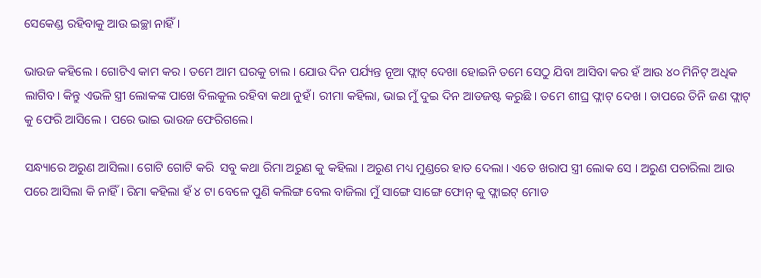ସେକେଣ୍ଡ ରହିବାକୁ ଆଉ ଇଚ୍ଛା ନାହିଁ ।

ଭାଉଜ କହିଲେ । ଗୋଟିଏ କାମ କର । ତମେ ଆମ ଘରକୁ ଚାଲ । ଯୋଉ ଦିନ ପର୍ଯ୍ୟନ୍ତ ନୂଆ ଫ୍ଲାଟ୍ ଦେଖା ହୋଇନି ତମେ ସେଠୁ ଯିବା ଆସିବା କର ହଁ ଆଉ ୪୦ ମିନିଟ୍ ଅଧିକ ଲାଗିବ। କିନ୍ତୁ ଏଭଳି ସ୍ତ୍ରୀ ଲୋକଙ୍କ ପାଖେ ବିଲକୁଲ ରହିବା କଥା ନୁହଁ। ରୀମା କହିଲା, ଭାଇ ମୁଁ ଦୁଇ ଦିନ ଆଡଜଷ୍ଟ କରୁଛି । ତମେ ଶୀଘ୍ର ଫ୍ଲାଟ୍ ଦେଖ । ତାପରେ ତିନି ଜଣ ଫ୍ଲାଟ୍ କୁ ଫେରି ଆସିଲେ । ପରେ ଭାଇ ଭାଉଜ ଫେରିଗଲେ।

ସନ୍ଧ୍ୟାରେ ଅରୁଣ ଆସିଲା। ଗୋଟି ଗୋଟି କରି  ସବୁ କଥା ରିମା ଅରୁଣ କୁ କହିଲା । ଅରୁଣ ମଧ୍ୟ ମୁଣ୍ଡରେ ହାତ ଦେଲା । ଏତେ ଖରାପ ସ୍ତ୍ରୀ ଲୋକ ସେ । ଅରୁଣ ପଚାରିଲା ଆଉ ପରେ ଆସିଲା କି ନାହିଁ । ରିମା କହିଲା ହଁ ୪ ଟା ବେଳେ ପୁଣି କଲିଙ୍ଗ ବେଲ ବାଜିଲା ମୁଁ ସାଙ୍ଗେ ସାଙ୍ଗେ ଫୋନ୍ କୁ ଫ୍ଲାଇଟ୍ ମୋଡ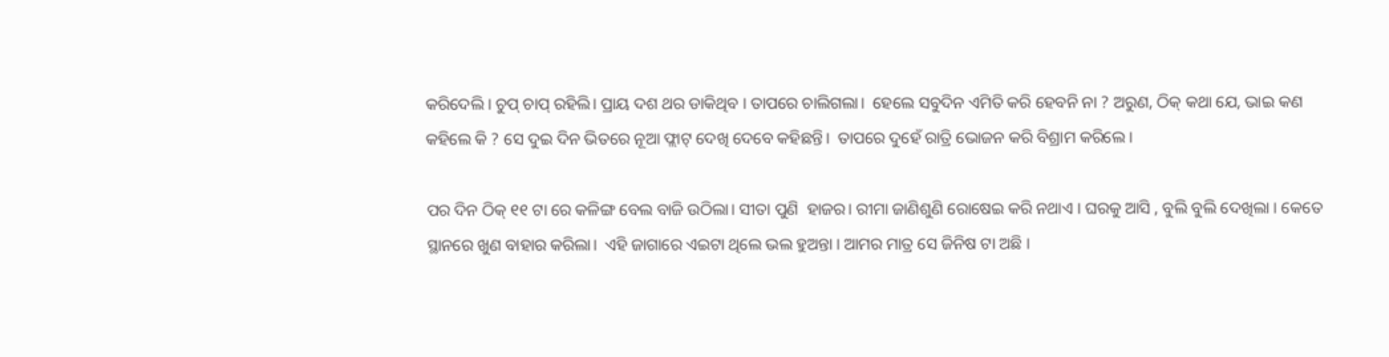କରିଦେଲି । ଚୁପ୍ ଚାପ୍ ରହିଲି। ପ୍ରାୟ ଦଶ ଥର ଡାକିଥିବ । ତାପରେ ଚାଲିଗଲା।  ହେଲେ ସବୁଦିନ ଏମିତି କରି ହେବନି ନା ? ଅରୁଣ, ଠିକ୍ କଥା ଯେ, ଭାଇ କଣ କହିଲେ କି ? ସେ ଦୁଇ ଦିନ ଭିତରେ ନୂଆ ଫ୍ଲାଟ୍ ଦେଖି ଦେବେ କହିଛନ୍ତି।  ତାପରେ ଦୁହେଁ ରାତ୍ରି ଭୋଜନ କରି ବିଶ୍ରାମ କରିଲେ ।

ପର ଦିନ ଠିକ୍ ୧୧ ଟା ରେ କଳିଙ୍ଗ ବେଲ ବାଜି ଉଠିଲା। ସୀତା ପୁଣି  ହାଜର। ରୀମା ଜାଣିଶୁଣି ରୋଷେଇ କରି ନଥାଏ । ଘରକୁ ଆସି , ବୁଲି ବୁଲି ଦେଖିଲା । କେତେ ସ୍ଥାନରେ ଖୁଣ ବାହାର କରିଲା।  ଏହି ଜାଗାରେ ଏଇଟା ଥିଲେ ଭଲ ହୁଅନ୍ତା । ଆମର ମାତ୍ର ସେ ଜିନିଷ ଟା ଅଛି ।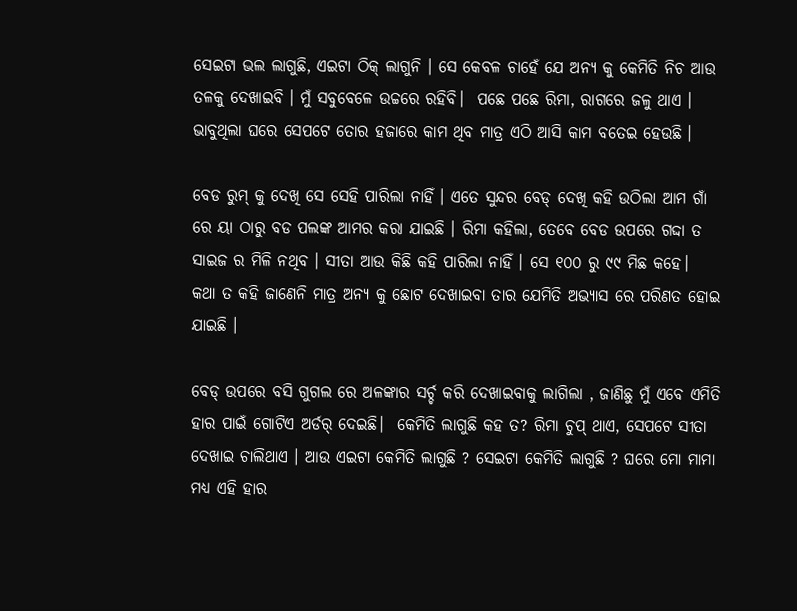ସେଇଟା ଭଲ ଲାଗୁଛି, ଏଇଟା ଠିକ୍ ଲାଗୁନି । ସେ କେବଳ ଚାହେଁ ଯେ ଅନ୍ୟ କୁ କେମିତି ନିଚ ଆଉ ତଳକୁ ଦେଖାଇବି । ମୁଁ ସବୁବେଳେ ଉଚ୍ଚରେ ରହିବି।  ପଛେ ପଛେ ରିମା, ରାଗରେ ଜଳୁ ଥାଏ । ଭାବୁଥିଲା ଘରେ ସେପଟେ ତୋର ହଜାରେ କାମ ଥିବ ମାତ୍ର ଏଠି ଆସି କାମ ବତେଇ ହେଉଛି ।

ବେଡ ରୁମ୍ କୁ ଦେଖି ସେ ସେହି ପାରିଲା ନାହିଁ । ଏତେ ସୁନ୍ଦର ବେଡ୍ ଦେଖି କହି ଉଠିଲା ଆମ ଗାଁ ରେ ୟା ଠାରୁ ବଡ ପଲଙ୍କ ଆମର କରା ଯାଇଛି । ରିମା କହିଲା, ତେବେ ବେଡ ଉପରେ ଗଦ୍ଦା ତ ସାଇଜ ର ମିଳି ନଥିବ । ସୀତା ଆଉ କିଛି କହି ପାରିଲା ନାହିଁ । ସେ ୧୦୦ ରୁ ୯୯ ମିଛ କହେ।  କଥା ତ କହି ଜାଣେନି ମାତ୍ର ଅନ୍ୟ କୁ ଛୋଟ ଦେଖାଇବା ତାର ଯେମିତି ଅଭ୍ୟାସ ରେ ପରିଣତ ହୋଇ ଯାଇଛି ।

ବେଡ୍ ଉପରେ ବସି ଗୁଗଲ ରେ ଅଳଙ୍କାର ସର୍ଚ୍ଚ କରି ଦେଖାଇବାକୁ ଲାଗିଲା , ଜାଣିଛୁ ମୁଁ ଏବେ ଏମିତି ହାର ପାଇଁ ଗୋଟିଏ ଅର୍ଡର୍ ଦେଇଛି।  କେମିତି ଲାଗୁଛି କହ ତ? ରିମା ଚୁପ୍ ଥାଏ, ସେପଟେ ସୀତା ଦେଖାଇ ଚାଲିଥାଏ । ଆଉ ଏଇଟା କେମିତି ଲାଗୁଛି ? ସେଇଟା କେମିତି ଲାଗୁଛି ? ଘରେ ମୋ ମାମା ମଧ୍ୟ ଏହି ହାର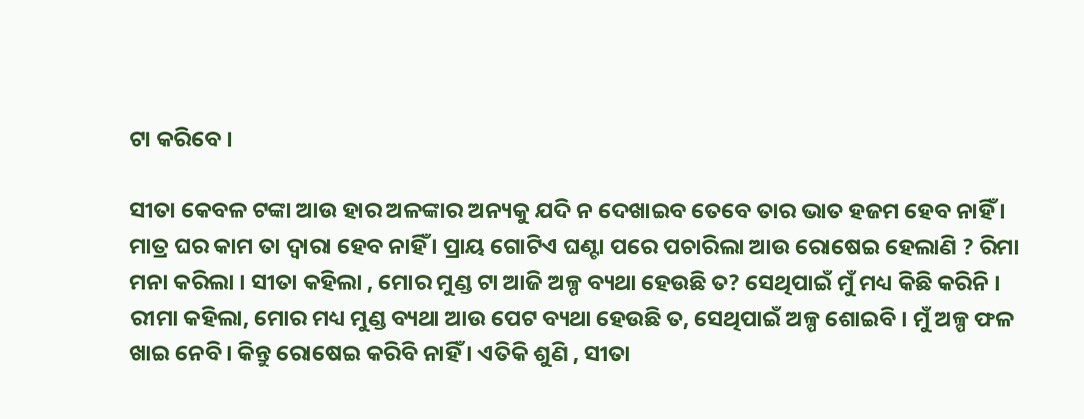ଟା କରିବେ ।

ସୀତା କେବଳ ଟଙ୍କା ଆଉ ହାର ଅଳଙ୍କାର ଅନ୍ୟକୁ ଯଦି ନ ଦେଖାଇବ ତେବେ ତାର ଭାତ ହଜମ ହେବ ନାହିଁ । ମାତ୍ର ଘର କାମ ତା ଦ୍ଵାରା ହେବ ନାହିଁ । ପ୍ରାୟ ଗୋଟିଏ ଘଣ୍ଟା ପରେ ପଚାରିଲା ଆଉ ରୋଷେଇ ହେଲାଣି ? ରିମା ମନା କରିଲା । ସୀତା କହିଲା , ମୋର ମୁଣ୍ଡ ଟା ଆଜି ଅଳ୍ପ ବ୍ୟଥା ହେଉଛି ତ? ସେଥିପାଇଁ ମୁଁ ମଧ୍ୟ କିଛି କରିନି । ରୀମା କହିଲା, ମୋର ମଧ୍ୟ ମୁଣ୍ଡ ବ୍ୟଥା ଆଉ ପେଟ ବ୍ୟଥା ହେଉଛି ତ, ସେଥିପାଇଁ ଅଳ୍ପ ଶୋଇବି । ମୁଁ ଅଳ୍ପ ଫଳ ଖାଇ ନେବି। କିନ୍ତୁ ରୋଷେଇ କରିବି ନାହିଁ । ଏତିକି ଶୁଣି , ସୀତା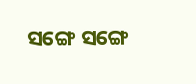ସଙ୍ଗେ ସଙ୍ଗେ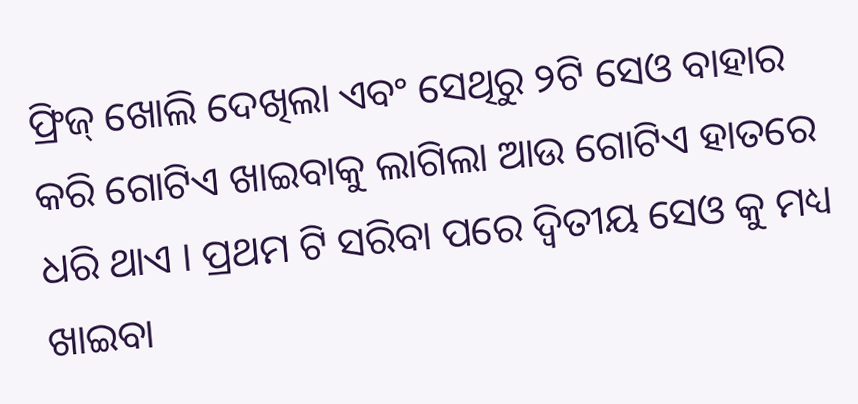ଫ୍ରିଜ୍ ଖୋଲି ଦେଖିଲା ଏବଂ ସେଥିରୁ ୨ଟି ସେଓ ବାହାର କରି ଗୋଟିଏ ଖାଇବାକୁ ଲାଗିଲା ଆଉ ଗୋଟିଏ ହାତରେ ଧରି ଥାଏ । ପ୍ରଥମ ଟି ସରିବା ପରେ ଦ୍ୱିତୀୟ ସେଓ କୁ ମଧ୍ୟ ଖାଇବା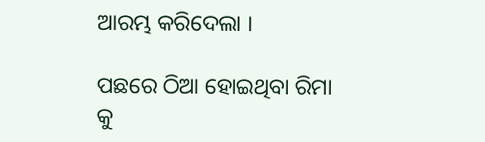ଆରମ୍ଭ କରିଦେଲା ।

ପଛରେ ଠିଆ ହୋଇଥିବା ରିମା କୁ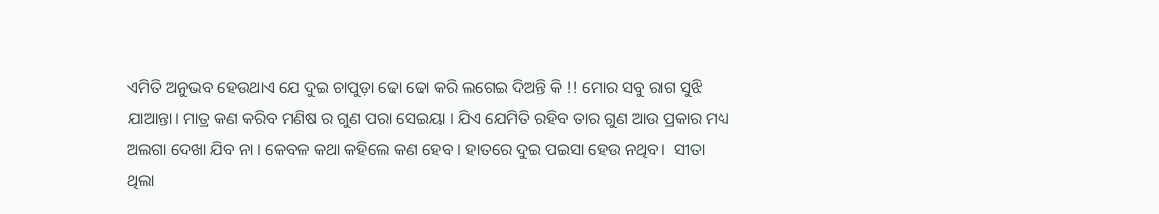ଏମିତି ଅନୁଭବ ହେଉଥାଏ ଯେ ଦୁଇ ଚାପୁଡ଼ା ଢୋ ଢୋ କରି ଲଗେଇ ଦିଅନ୍ତି କି !! ମୋର ସବୁ ରାଗ ସୁଝି ଯାଆନ୍ତା। ମାତ୍ର କଣ କରିବ ମଣିଷ ର ଗୁଣ ପରା ସେଇୟା । ଯିଏ ଯେମିତି ରହିବ ତାର ଗୁଣ ଆଉ ପ୍ରକାର ମଧ୍ୟ ଅଲଗା ଦେଖା ଯିବ ନା । କେବଳ କଥା କହିଲେ କଣ ହେବ । ହାତରେ ଦୁଇ ପଇସା ହେଉ ନଥିବ।  ସୀତା ଥିଲା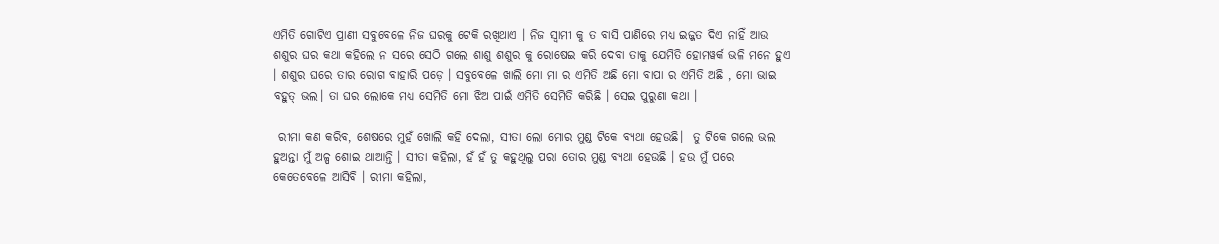ଏମିତି ଗୋଟିଏ ପ୍ରାଣୀ ସବୁବେଳେ ନିଜ ଘରକୁ ଟେକି ରଖିଥାଏ । ନିଜ ସ୍ବାମୀ କୁ ତ ବାସି ପାଣିରେ ମଧ୍ୟ ଇଜ୍ଜତ ଦିଏ ନାହିଁ ଆଉ ଶଶୁର ଘର କଥା କହିଲେ ନ ସରେ ସେଠି ଗଲେ ଶାଶୁ ଶଶୁର କୁ ରୋଷେଇ କରି ଦେବା ତାକୁ ଯେମିତି ହୋମୱର୍କ ଭଳି ମନେ ହୁଏ । ଶଶୁର ଘରେ ତାର ରୋଗ ବାହାରି ପଡ଼େ । ସବୁବେଳେ ଖାଲି ମୋ ମା ର ଏମିତି ଅଛି ମୋ ବାପା ର ଏମିତି ଅଛି , ମୋ ଭାଇ ବହୁତ୍ ଭଲ। ତା ଘର ଲୋକେ ମଧ୍ୟ ସେମିତି ମୋ ଝିଅ ପାଇଁ ଏମିତି ସେମିତି କରିଛି । ସେଇ ପୁରୁଣା କଥା ।

 ରୀମା କଣ କରିବ, ଶେଷରେ ମୁହଁ ଖୋଲି କହି ଦେଲା, ସୀତା ଲୋ ମୋର ମୁଣ୍ଡ ଟିକେ ବ୍ୟଥା ହେଉଛି।  ତୁ ଟିକେ ଗଲେ ଭଲ ହୁଅନ୍ତା ମୁଁ ଅଳ୍ପ ଶୋଇ ଥାଆନ୍ତି । ସୀତା କହିଲା, ହଁ ହଁ ତୁ କହୁଥିଲୁ ପରା ତୋର ମୁଣ୍ଡ ବ୍ୟଥା ହେଉଛି । ହଉ ମୁଁ ପରେ କେତେବେଳେ ଆସିବି । ରୀମା କହିଲା,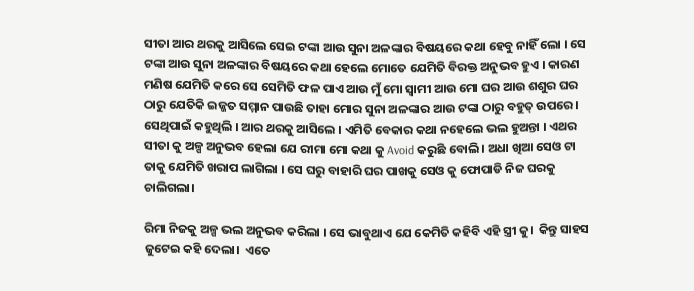ସୀତା ଆର ଥରକୁ ଆସିଲେ ସେଇ ଟଙ୍କା ଆଉ ସୁନା ଅଳଙ୍କାର ବିଷୟରେ କଥା ହେବୁ ନାହିଁ ଲୋ । ସେ ଟଙ୍କା ଆଉ ସୁନା ଅଳଙ୍କାର ବିଷୟରେ କଥା ହେଲେ ମୋତେ ଯେମିତି ବିରକ୍ତ ଅନୁଭବ ହୁଏ । କାରଣ ମଣିଷ ଯେମିତି କରେ ସେ ସେମିତି ଫଳ ପାଏ ଆଉ ମୁଁ ମୋ ସ୍ବାମୀ ଆଉ ମୋ ଘର ଆଉ ଶଶୁର ଘର ଠାରୁ ଯେତିକି ଇଜ୍ଜତ ସମ୍ମାନ ପାଉଛି ତାହା ମୋର ସୁନା ଅଳଙ୍କାର ଆଉ ଟଙ୍କା ଠାରୁ ବହୁତ୍ ଉପରେ । ସେଥିପାଇଁ କହୁଥିଲି । ଆର ଥରକୁ ଆସିଲେ । ଏମିତି ବେକାର କଥା ନହେଲେ ଭଲ ହୁଅନ୍ତା । ଏଥର ସୀତା କୁ ଅଳ୍ପ ଅନୁଭବ ହେଲା ଯେ ରୀମା ମୋ କଥା କୁ Avoid କରୁଛି ବୋଲି । ଅଧା ଖିଆ ସେଓ ଟା ତାକୁ ଯେମିତି ଖରାପ ଲାଗିଲା । ସେ ଘରୁ ବାହାରି ଘର ପାଖକୁ ସେଓ କୁ ଫୋପାଡି ନିଜ ଘରକୁ ଚାଲିଗଲା।

ରିମା ନିଜକୁ ଅଳ୍ପ ଭଲ ଅନୁଭବ କରିଲା । ସେ ଭାବୁଥାଏ ଯେ କେମିତି କହିବି ଏହି ସ୍ତ୍ରୀ କୁ।  କିନ୍ତୁ ସାହସ ଜୁଟେଇ କହି ଦେଲା।  ଏତେ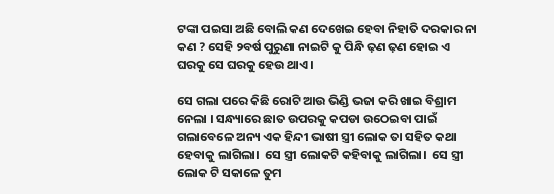ଟଙ୍କା ପଇସା ଅଛି ବୋଲି କଣ ଦେଖେଇ ହେବା ନିହାତି ଦରକାର ନା କଣ ? ସେହି ୨ବର୍ଷ ପୁରୁଣା ନାଇଟି କୁ ପିନ୍ଧି ଢ଼ଣ ଢ଼ଣ ହୋଇ ଏ ଘରକୁ ସେ ଘରକୁ ହେଉ ଥାଏ।

ସେ ଗଲା ପରେ କିଛି ରୋଟି ଆଉ ଭିଣ୍ଡି ଭଜା କରି ଖାଇ ବିଶ୍ରାମ ନେଲା । ସନ୍ଧ୍ୟାରେ ଛାତ ଉପରକୁ କପଡା ଉଠେଇବା ପାଇଁ ଗଲାବେଳେ ଅନ୍ୟ ଏକ ହିନ୍ଦୀ ଭାଷୀ ସ୍ତ୍ରୀ ଲୋକ ତା ସହିତ କଥା ହେବାକୁ ଲାଗିଲା।  ସେ ସ୍ତ୍ରୀ ଲୋକଟି କହିବାକୁ ଲାଗିଲା।  ସେ ସ୍ତ୍ରୀ ଲୋକ ଟି ସକାଳେ ତୁମ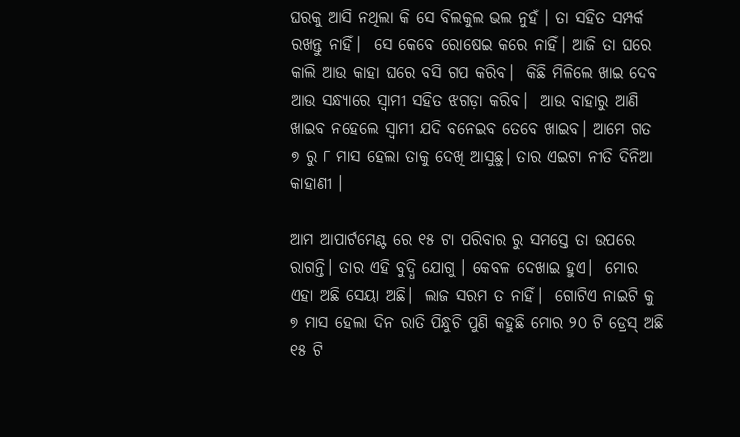ଘରକୁ ଆସି ନଥିଲା କି ସେ ବିଲକୁଲ ଭଲ ନୁହଁ । ତା ସହିତ ସମ୍ପର୍କ ରଖନ୍ତୁ ନାହିଁ।  ସେ କେବେ ରୋଷେଇ କରେ ନାହିଁ। ଆଜି ତା ଘରେ କାଲି ଆଉ କାହା ଘରେ ବସି ଗପ କରିବ।  କିଛି ମିଳିଲେ ଖାଇ ଦେବ ଆଉ ସନ୍ଧ୍ୟାରେ ସ୍ବାମୀ ସହିତ ଝଗଡ଼ା କରିବ।  ଆଉ ବାହାରୁ ଆଣି ଖାଇବ ନହେଲେ ସ୍ବାମୀ ଯଦି ବନେଇବ ତେବେ ଖାଇବ। ଆମେ ଗତ ୭ ରୁ ୮ ମାସ ହେଲା ତାକୁ ଦେଖି ଆସୁଛୁ। ତାର ଏଇଟା ନୀତି ଦିନିଆ କାହାଣୀ ।

ଆମ ଆପାର୍ଟମେଣ୍ଟ ରେ ୧୫ ଟା ପରିବାର ରୁ ସମସ୍ତେ ତା ଉପରେ ରାଗନ୍ତି। ତାର ଏହି ବୁଦ୍ଧି ଯୋଗୁ । କେବଳ ଦେଖାଇ ହୁଏ।  ମୋର ଏହା ଅଛି ସେୟା ଅଛି।  ଲାଜ ସରମ ତ ନାହିଁ।  ଗୋଟିଏ ନାଇଟି କୁ ୭ ମାସ ହେଲା ଦିନ ରାତି ପିନ୍ଧୁଚି ପୁଣି କହୁଛି ମୋର ୨୦ ଟି ଡ୍ରେସ୍ ଅଛି ୧୫ ଟି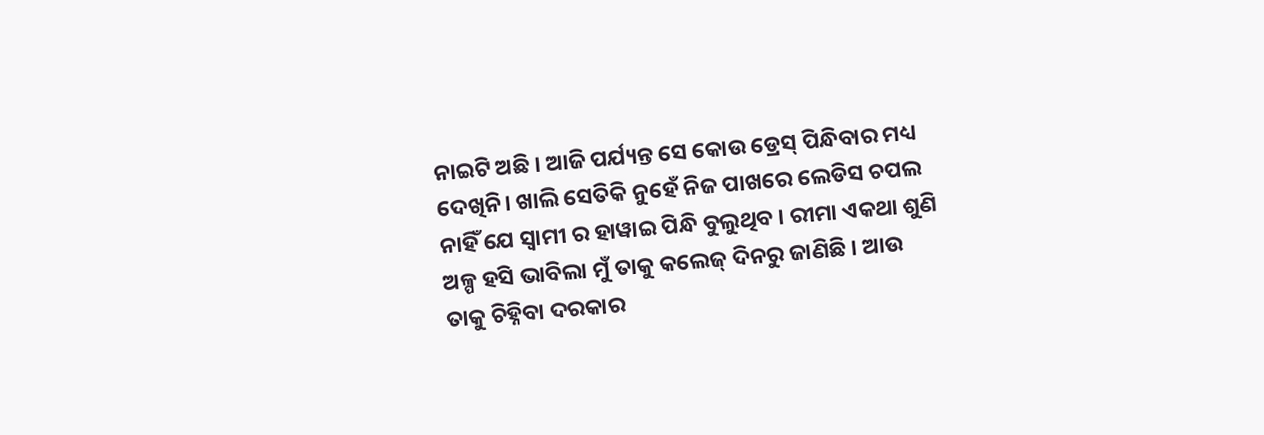ନାଇଟି ଅଛି । ଆଜି ପର୍ଯ୍ୟନ୍ତ ସେ କୋଉ ଡ୍ରେସ୍ ପିନ୍ଧିବାର ମଧ୍ୟ ଦେଖିନି। ଖାଲି ସେତିକି ନୁହେଁ ନିଜ ପାଖରେ ଲେଡିସ ଚପଲ ନାହିଁ ଯେ ସ୍ବାମୀ ର ହାୱାଇ ପିନ୍ଧି ବୁଲୁଥିବ । ରୀମା ଏକଥା ଶୁଣି ଅଳ୍ପ ହସି ଭାବିଲା ମୁଁ ତାକୁ କଲେଜ୍ ଦିନରୁ ଜାଣିଛି । ଆଉ ତାକୁ ଚିହ୍ନିବା ଦରକାର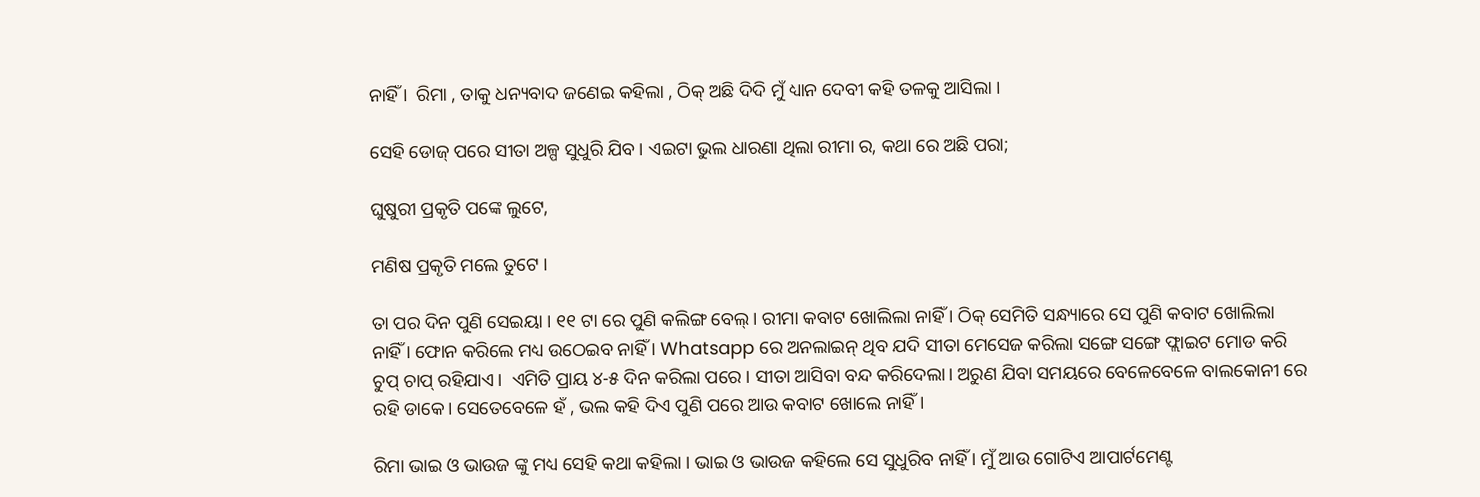ନାହିଁ ।  ରିମା , ତାକୁ ଧନ୍ୟବାଦ ଜଣେଇ କହିଲା , ଠିକ୍ ଅଛି ଦିଦି ମୁଁ ଧ୍ୟାନ ଦେବୀ କହି ତଳକୁ ଆସିଲା ।

ସେହି ଡୋଜ୍ ପରେ ସୀତା ଅଳ୍ପ ସୁଧୁରି ଯିବ । ଏଇଟା ଭୁଲ ଧାରଣା ଥିଲା ରୀମା ର, କଥା ରେ ଅଛି ପରା;

ଘୁଷୁରୀ ପ୍ରକୃତି ପଙ୍କେ ଲୁଟେ,

ମଣିଷ ପ୍ରକୃତି ମଲେ ତୁଟେ ।

ତା ପର ଦିନ ପୁଣି ସେଇୟା । ୧୧ ଟା ରେ ପୁଣି କଲିଙ୍ଗ ବେଲ୍ । ରୀମା କବାଟ ଖୋଲିଲା ନାହିଁ । ଠିକ୍ ସେମିତି ସନ୍ଧ୍ୟାରେ ସେ ପୁଣି କବାଟ ଖୋଲିଲା ନାହିଁ । ଫୋନ କରିଲେ ମଧ୍ୟ ଉଠେଇବ ନାହିଁ । Whatsapp ରେ ଅନଲାଇନ୍ ଥିବ ଯଦି ସୀତା ମେସେଜ କରିଲା ସଙ୍ଗେ ସଙ୍ଗେ ଫ୍ଲାଇଟ ମୋଡ କରି ଚୁପ୍ ଚାପ୍ ରହିଯାଏ।  ଏମିତି ପ୍ରାୟ ୪-୫ ଦିନ କରିଲା ପରେ । ସୀତା ଆସିବା ବନ୍ଦ କରିଦେଲା। ଅରୁଣ ଯିବା ସମୟରେ ବେଳେବେଳେ ବାଲକୋନୀ ରେ ରହି ଡାକେ। ସେତେବେଳେ ହଁ , ଭଲ କହି ଦିଏ ପୁଣି ପରେ ଆଉ କବାଟ ଖୋଲେ ନାହିଁ।

ରିମା ଭାଇ ଓ ଭାଉଜ ଙ୍କୁ ମଧ୍ୟ ସେହି କଥା କହିଲା । ଭାଇ ଓ ଭାଉଜ କହିଲେ ସେ ସୁଧୁରିବ ନାହିଁ । ମୁଁ ଆଉ ଗୋଟିଏ ଆପାର୍ଟମେଣ୍ଟ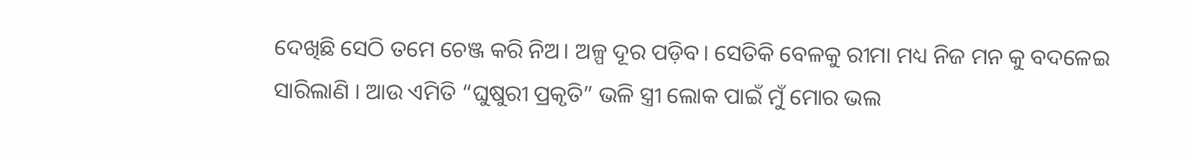ଦେଖିଛି ସେଠି ତମେ ଚେଞ୍ଜ କରି ନିଅ। ଅଳ୍ପ ଦୂର ପଡ଼ିବ। ସେତିକି ବେଳକୁ ରୀମା ମଧ୍ୟ ନିଜ ମନ କୁ ବଦଳେଇ ସାରିଲାଣି । ଆଉ ଏମିତି “ଘୁଷୁରୀ ପ୍ରକୃତି” ଭଳି ସ୍ତ୍ରୀ ଲୋକ ପାଇଁ ମୁଁ ମୋର ଭଲ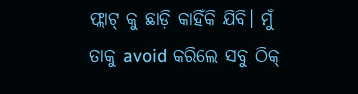ଫ୍ଲାଟ୍ କୁ ଛାଡ଼ି କାହିଁକି ଯିବି। ମୁଁ ତାକୁ avoid କରିଲେ ସବୁ ଠିକ୍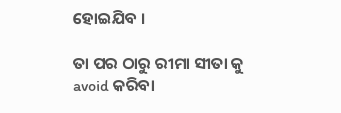ହୋଇଯିବ ।

ତା ପର ଠାରୁ ରୀମା ସୀତା କୁ avoid କରିବା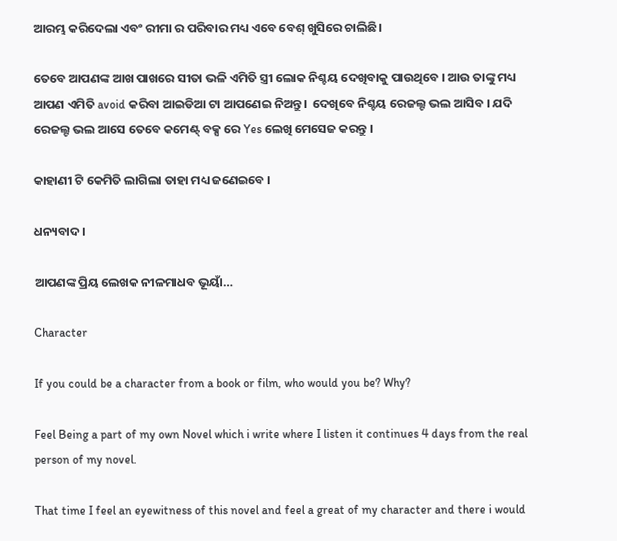ଆରମ୍ଭ କରିଦେଲା ଏବଂ ରୀମା ର ପରିବାର ମଧ୍ୟ ଏବେ ବେଶ୍ ଖୁସିରେ ଚାଲିଛି।

ତେବେ ଆପଣଙ୍କ ଆଖ ପାଖରେ ସୀତା ଭଳି ଏମିତି ସ୍ତ୍ରୀ ଲୋକ ନିଶ୍ଚୟ ଦେଖିବାକୁ ପାଉଥିବେ । ଆଉ ତାଙ୍କୁ ମଧ୍ୟ ଆପଣ ଏମିତି avoid କରିବା ଆଇଡିଆ ଟା ଆପଣେଇ ନିଅନ୍ତୁ।  ଦେଖିବେ ନିଶ୍ଚୟ ରେଜଲ୍ଟ ଭଲ ଆସିବ । ଯଦି ରେଜଲ୍ଟ ଭଲ ଆସେ ତେବେ କମେଣ୍ଟ୍ ବକ୍ସ ରେ Yes ଲେଖି ମେସେଜ କରନ୍ତୁ ।

କାହାଣୀ ଟି କେମିତି ଲାଗିଲା ତାହା ମଧ୍ୟ ଜଣେଇବେ ।

ଧନ୍ୟବାଦ ।

ଆପଣଙ୍କ ପ୍ରିୟ ଲେଖକ ନୀଳମାଧବ ଭୂୟାଁ…

Character

If you could be a character from a book or film, who would you be? Why?

Feel Being a part of my own Novel which i write where I listen it continues 4 days from the real person of my novel.

That time I feel an eyewitness of this novel and feel a great of my character and there i would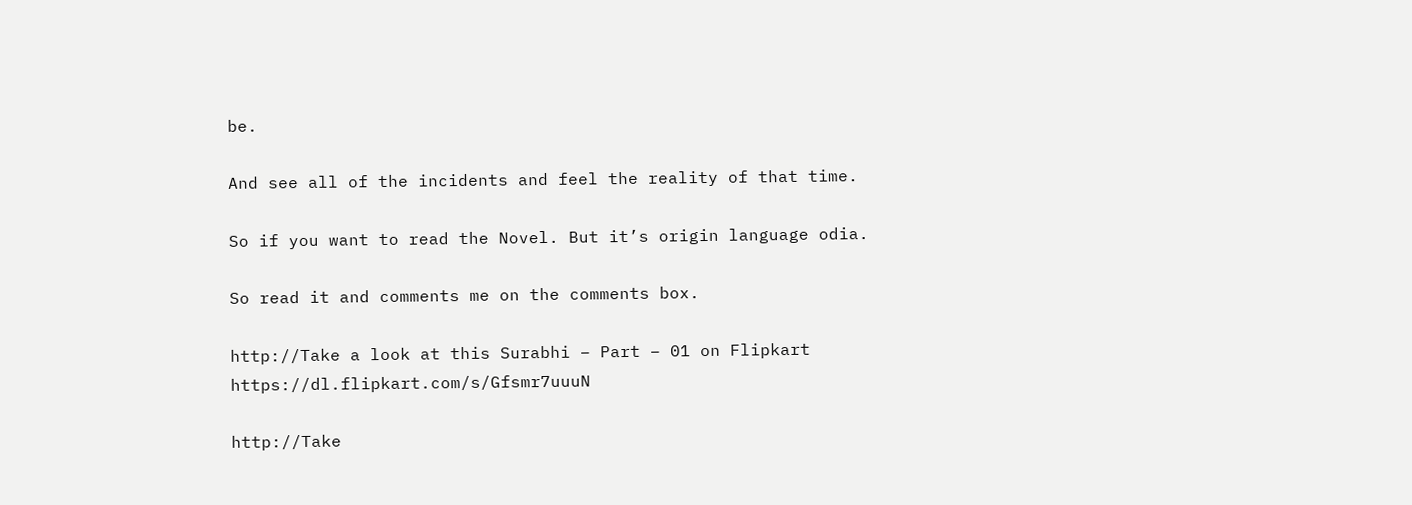be.

And see all of the incidents and feel the reality of that time.

So if you want to read the Novel. But it’s origin language odia.

So read it and comments me on the comments box.

http://Take a look at this Surabhi – Part – 01 on Flipkart
https://dl.flipkart.com/s/Gfsmr7uuuN

http://Take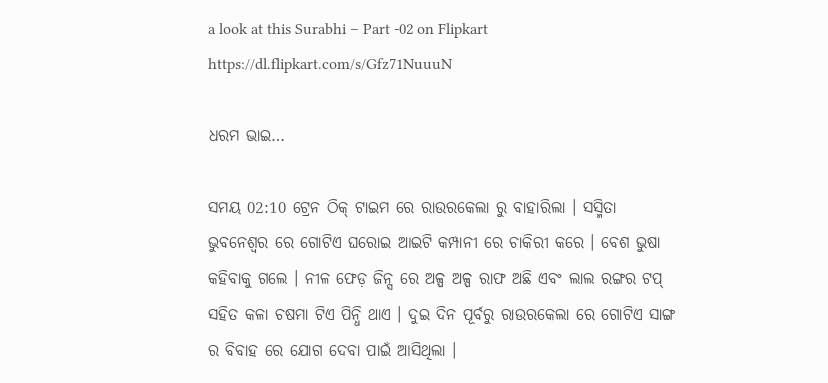a look at this Surabhi – Part -02 on Flipkart
https://dl.flipkart.com/s/Gfz71NuuuN

ଧରମ ଭାଇ…

ସମୟ 02:10 ଟ୍ରେନ ଠିକ୍ ଟାଇମ ରେ ରାଉରକେଲା ରୁ ବାହାରିଲା । ସସ୍ମିତା ଭୁବନେଶ୍ୱର ରେ ଗୋଟିଏ ଘରୋଇ ଆଇଟି କମ୍ପାନୀ ରେ ଚାକିରୀ କରେ । ବେଶ ଭୁଷା କହିବାକୁ ଗଲେ । ନୀଳ ଫେଡ଼ ଜିନ୍ସ ରେ ଅଳ୍ପ ଅଳ୍ପ ରାଫ ଅଛି ଏବଂ ଲାଲ ରଙ୍ଗର ଟପ୍ ସହିତ କଳା ଚଷମା ଟିଏ ପିନ୍ଧି ଥାଏ । ଦୁଇ ଦିନ ପୂର୍ବରୁ ରାଉରକେଲା ରେ ଗୋଟିଏ ସାଙ୍ଗ ର ବିବାହ ରେ ଯୋଗ ଦେବା ପାଇଁ ଆସିଥିଲା ।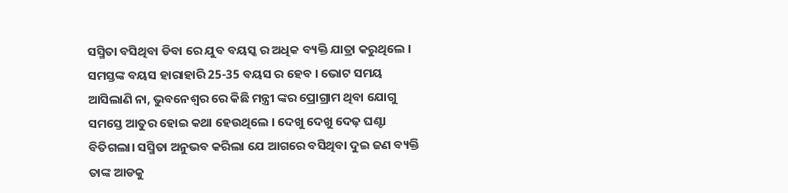ସସ୍ମିତା ବସିଥିବା ଡିବା ରେ ଯୁବ ବୟସ୍କ ର ଅଧିକ ବ୍ୟକ୍ତି ଯାତ୍ରା କରୁଥିଲେ ।  ସମସ୍ତଙ୍କ ବୟସ ହାରାହାରି 25-35 ବୟସ ର ହେବ । ଭୋଟ ସମୟ ଆସିଲାଣି ନା, ଭୁବନେଶ୍ୱର ରେ କିଛି ମନ୍ତ୍ରୀ ଙ୍କର ପ୍ରୋଗ୍ରାମ ଥିବା ଯୋଗୁ ସମସ୍ତେ ଆତୁର ହୋଇ କଥା ହେଉଥିଲେ । ଦେଖୁ ଦେଖୁ ଦେଢ଼ ଘଣ୍ଟା ବିତିଗଲା। ସସ୍ମିତା ଅନୁଭବ କରିଲା ଯେ ଆଗରେ ବସିଥିବା ଦୁଇ ଜଣ ବ୍ୟକ୍ତି ତାଙ୍କ ଆଡକୁ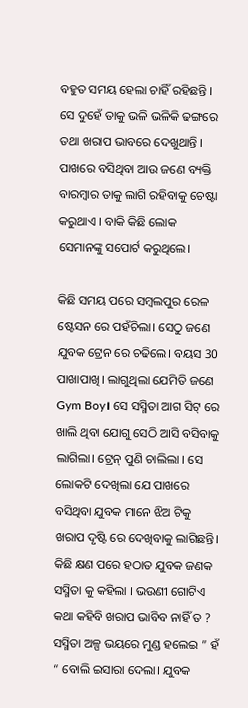ବହୁତ ସମୟ ହେଲା ଚାହିଁ ରହିଛନ୍ତି । ସେ ଦୁହେଁ ତାକୁ ଭଳି ଭଳିକି ଢଙ୍ଗରେ ତଥା ଖରାପ ଭାବରେ ଦେଖୁଥାନ୍ତି । ପାଖରେ ବସିଥିବା ଆଉ ଜଣେ ବ୍ୟକ୍ତି ବାରମ୍ବାର ତାକୁ ଲାଗି ରହିବାକୁ ଚେଷ୍ଟା କରୁଥାଏ । ବାକି କିଛି ଲୋକ ସେମାନଙ୍କୁ ସପୋର୍ଟ କରୁଥିଲେ।

କିଛି ସମୟ ପରେ ସମ୍ବଲପୁର ରେଳ ଷ୍ଟେସନ ରେ ପହଁଚିଲା। ସେଠୁ ଜଣେ ଯୁବକ ଟ୍ରେନ ରେ ଚଢିଲେ। ବୟସ 30 ପାଖାପାଖି। ଲାଗୁଥିଲା ଯେମିତି ଜଣେ Gym Boy। ସେ ସସ୍ମିତା ଆଗ ସିଟ୍ ରେ ଖାଲି ଥିବା ଯୋଗୁ ସେଠି ଆସି ବସିବାକୁ ଲାଗିଲା। ଟ୍ରେନ୍ ପୁଣି ଚାଲିଲା । ସେ ଲୋକଟି ଦେଖିଲା ଯେ ପାଖରେ ବସିଥିବା ଯୁବକ ମାନେ ଝିଅ ଟିକୁ ଖରାପ ଦୃଷ୍ଟି ରେ ଦେଖିବାକୁ ଲାଗିଛନ୍ତି। କିଛି କ୍ଷଣ ପରେ ହଠାତ ଯୁବକ ଜଣକ ସସ୍ମିତା କୁ କହିଲା । ଭଉଣୀ ଗୋଟିଏ କଥା କହିବି ଖରାପ ଭାବିବ ନାହିଁ ତ ? ସସ୍ମିତା ଅଳ୍ପ ଭୟରେ ମୁଣ୍ଡ ହଲେଇ ” ହଁ “ ବୋଲି ଇସାରା ଦେଲା। ଯୁବକ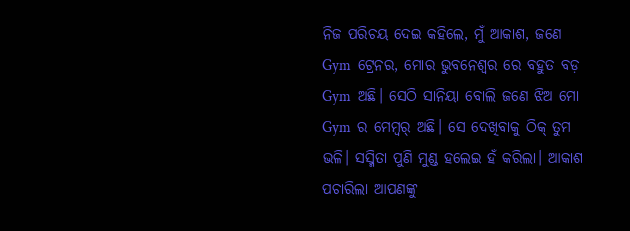ନିଜ ପରିଚୟ ଦେଇ କହିଲେ, ମୁଁ ଆକାଶ, ଜଣେ Gym  ଟ୍ରେନର, ମୋର ଭୁବନେଶ୍ୱର ରେ ବହୁତ ବଡ଼ Gym  ଅଛି। ସେଠି ସାନିୟା ବୋଲି ଜଣେ ଝିଅ ମୋ Gym  ର ମେମ୍ବର୍ ଅଛି। ସେ ଦେଖିବାକୁ ଠିକ୍ ତୁମ ଭଳି। ସସ୍ମିତା ପୁଣି ମୁଣ୍ଡ ହଲେଇ ହଁ କରିଲା। ଆକାଶ ପଚାରିଲା ଆପଣଙ୍କୁ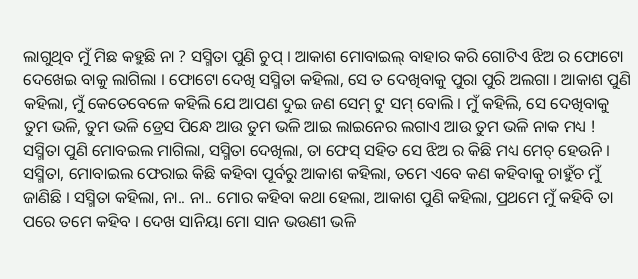ଲାଗୁଥିବ ମୁଁ ମିଛ କହୁଛି ନା ? ସସ୍ମିତା ପୁଣି ଚୁପ୍ । ଆକାଶ ମୋବାଇଲ୍ ବାହାର କରି ଗୋଟିଏ ଝିଅ ର ଫୋଟୋ ଦେଖେଇ ବାକୁ ଲାଗିଲା । ଫୋଟୋ ଦେଖି ସସ୍ମିତା କହିଲା, ସେ ତ ଦେଖିବାକୁ ପୁରା ପୁରି ଅଲଗା । ଆକାଶ ପୁଣି କହିଲା, ମୁଁ କେତେବେଳେ କହିଲି ଯେ ଆପଣ ଦୁଇ ଜଣ ସେମ୍ ଟୁ ସମ୍ ବୋଲି । ମୁଁ କହିଲି, ସେ ଦେଖିବାକୁ ତୁମ ଭଳି, ତୁମ ଭଳି ଡ୍ରେସ ପିନ୍ଧେ ଆଉ ତୁମ ଭଳି ଆଇ ଲାଇନେର ଲଗାଏ ଆଉ ତୁମ ଭଳି ନାକ ମଧ୍ୟ ! ସସ୍ମିତା ପୁଣି ମୋବଇଲ ମାଗିଲା, ସସ୍ମିତା ଦେଖିଲା, ତା ଫେସ୍ ସହିତ ସେ ଝିଅ ର କିଛି ମଧ୍ୟ ମେଚ୍ ହେଉନି । ସସ୍ମିତା, ମୋବାଇଲ ଫେରାଇ କିଛି କହିବା ପୂର୍ବରୁ ଆକାଶ କହିଲା, ତମେ ଏବେ କଣ କହିବାକୁ ଚାହୁଁଚ ମୁଁ ଜାଣିଛି । ସସ୍ମିତା କହିଲା, ନା.. ନା.. ମୋର କହିବା କଥା ହେଲା, ଆକାଶ ପୁଣି କହିଲା, ପ୍ରଥମେ ମୁଁ କହିବି ତା ପରେ ତମେ କହିବ । ଦେଖ ସାନିୟା ମୋ ସାନ ଭଉଣୀ ଭଳି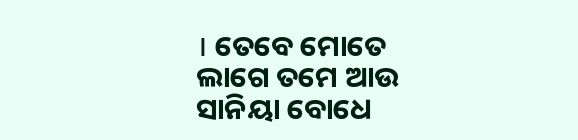। ତେବେ ମୋତେ ଲାଗେ ତମେ ଆଉ ସାନିୟା ବୋଧେ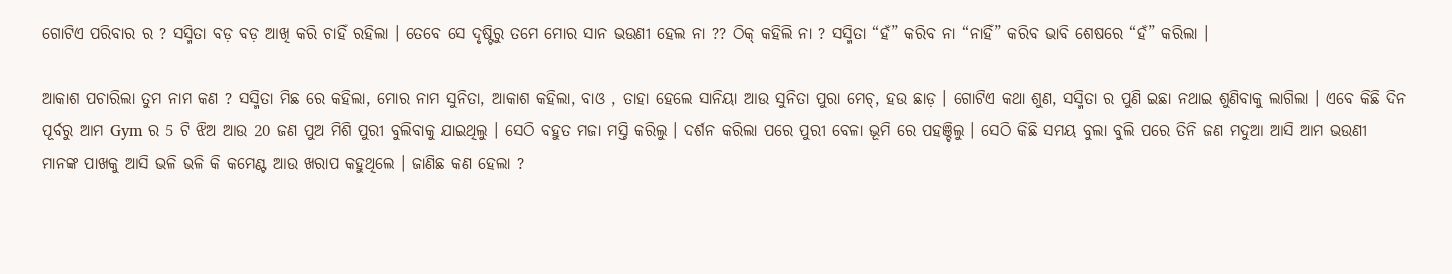ଗୋଟିଏ ପରିବାର ର ? ସସ୍ମିତା ବଡ଼ ବଡ଼ ଆଖି କରି ଚାହିଁ ରହିଲା । ତେବେ ସେ ଦୃଷ୍ଟିରୁ ତମେ ମୋର ସାନ ଭଉଣୀ ହେଲ ନା ?? ଠିକ୍ କହିଲି ନା ? ସସ୍ମିତା “ହଁ” କରିବ ନା “ନାହିଁ” କରିବ ଭାବି ଶେଷରେ “ହଁ” କରିଲା ।

ଆକାଶ ପଚାରିଲା ତୁମ ନାମ କଣ ? ସସ୍ମିତା ମିଛ ରେ କହିଲା, ମୋର ନାମ ସୁନିତା, ଆକାଶ କହିଲା, ବାଓ , ତାହା ହେଲେ ସାନିୟା ଆଉ ସୁନିତା ପୁରା ମେଚ୍, ହଉ ଛାଡ଼ । ଗୋଟିଏ କଥା ଶୁଣ, ସସ୍ମିତା ର ପୁଣି ଇଛା ନଥାଇ ଶୁଣିବାକୁ ଲାଗିଲା । ଏବେ କିଛି ଦିନ ପୂର୍ବରୁ ଆମ Gym ର 5 ଟି ଝିଅ ଆଉ 20 ଜଣ ପୁଅ ମିଶି ପୁରୀ ବୁଲିବାକୁ ଯାଇଥିଲୁ । ସେଠି ବହୁତ ମଜା ମସ୍ତି କରିଲୁ । ଦର୍ଶନ କରିଲା ପରେ ପୁରୀ ବେଳା ଭୂମି ରେ ପହଞ୍ଚିଲୁ । ସେଠି କିଛି ସମୟ ବୁଲା ବୁଲି ପରେ ତିନି ଜଣ ମଦୁଆ ଆସି ଆମ ଭଉଣୀ ମାନଙ୍କ ପାଖକୁ ଆସି ଭଳି ଭଳି କି କମେଣ୍ଟ ଆଉ ଖରାପ କହୁଥିଲେ । ଜାଣିଛ କଣ ହେଲା ?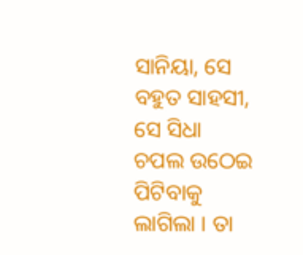ସାନିୟା, ସେ ବହୁତ ସାହସୀ, ସେ ସିଧା ଚପଲ ଉଠେଇ ପିଟିବାକୁ ଲାଗିଲା । ତା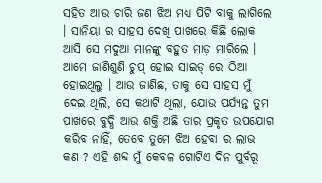ସହିତ ଆଉ ଚାରି ଜଣ ଝିଅ ମଧ୍ୟ ପିଟି ବାକୁ ଲାଗିଲେ । ସାନିୟା ର ସାହସ ଦେଖି ପାଖରେ କିଛି ଲୋକ ଆସି ସେ ମଦୁଆ ମାନଙ୍କୁ ବହୁତ ମାଡ଼ ମାରିଲେ । ଆମେ ଜାଣିଶୁଣି ଚୁପ୍ ହୋଇ ସାଇଡ୍ ରେ ଠିଆ ହୋଇଥିଲୁ । ଆଉ ଜାଣିଛ, ତାକୁ ସେ ସାହସ ମୁଁ ଦେଇ ଥିଲି, ସେ କଥାଟି ଥିଲା, ଯୋଉ ପର୍ଯ୍ୟନ୍ତ ତୁମ ପାଖରେ ବୁଦ୍ଧି ଆଉ ଶକ୍ତି ଅଛି ତାର ପ୍ରକୃତ ଉପଯୋଗ କରିବ ନାହିଁ, ତେବେ ତୁମେ ଝିଅ ହେବା ର ଲାଭ କଣ ? ଏହି ଶବ୍ଦ ମୁଁ କେବଳ ଗୋଟିଏ ଦିନ ପୁର୍ବରୂ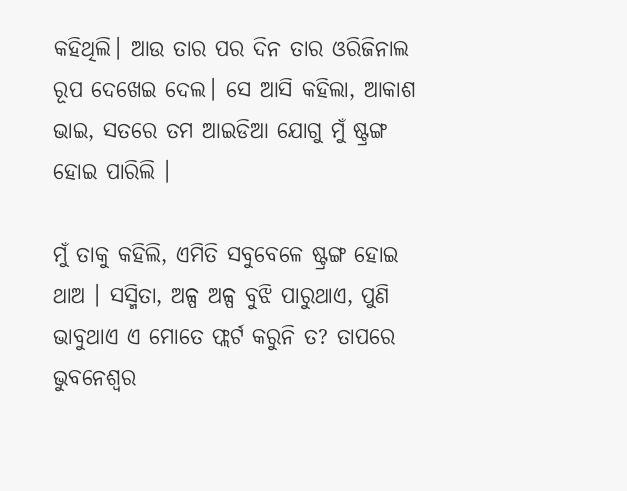କହିଥିଲି। ଆଉ ତାର ପର ଦିନ ତାର ଓରିଜିନାଲ ରୂପ ଦେଖେଇ ଦେଲ। ସେ ଆସି କହିଲା, ଆକାଶ ଭାଇ, ସତରେ ତମ ଆଇଡିଆ ଯୋଗୁ ମୁଁ ଷ୍ଟ୍ରଙ୍ଗ ହୋଇ ପାରିଲି ।

ମୁଁ ତାକୁ କହିଲି, ଏମିତି ସବୁବେଳେ ଷ୍ଟ୍ରଙ୍ଗ ହୋଇ ଥାଅ । ସସ୍ମିତା, ଅଳ୍ପ ଅଳ୍ପ ବୁଝି ପାରୁଥାଏ, ପୁଣି ଭାବୁଥାଏ ଏ ମୋତେ ଫ୍ଲର୍ଟ କରୁନି ତ? ତାପରେ ଭୁବନେଶ୍ୱର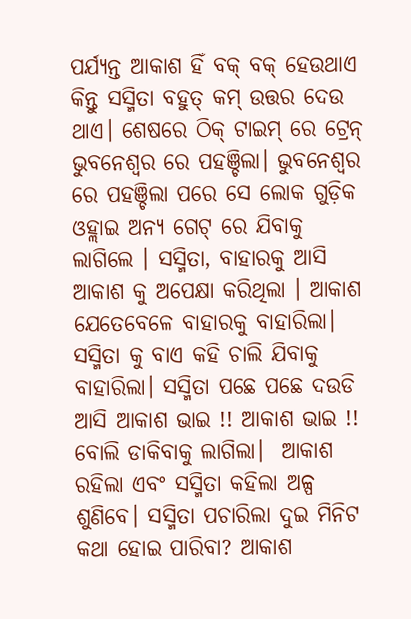ପର୍ଯ୍ୟନ୍ତ ଆକାଶ ହିଁ ବକ୍ ବକ୍ ହେଉଥାଏ କିନ୍ତୁ ସସ୍ମିତା ବହୁତ୍ କମ୍ ଉତ୍ତର ଦେଉ ଥାଏ। ଶେଷରେ ଠିକ୍ ଟାଇମ୍ ରେ ଟ୍ରେନ୍ ଭୁବନେଶ୍ୱର ରେ ପହଞ୍ଚିଲା। ଭୁବନେଶ୍ୱର ରେ ପହଞ୍ଚିଲା ପରେ ସେ ଲୋକ ଗୁଡ଼ିକ ଓହ୍ଲାଇ ଅନ୍ୟ ଗେଟ୍ ରେ ଯିବାକୁ ଲାଗିଲେ । ସସ୍ମିତା, ବାହାରକୁ ଆସି ଆକାଶ କୁ ଅପେକ୍ଷା କରିଥିଲା । ଆକାଶ ଯେତେବେଳେ ବାହାରକୁ ବାହାରିଲା। ସସ୍ମିତା କୁ ବାଏ କହି ଚାଲି ଯିବାକୁ ବାହାରିଲା। ସସ୍ମିତା ପଛେ ପଛେ ଦଉଡି ଆସି ଆକାଶ ଭାଇ !! ଆକାଶ ଭାଇ !! ବୋଲି ଡାକିବାକୁ ଲାଗିଲା।  ଆକାଶ ରହିଲା ଏବଂ ସସ୍ମିତା କହିଲା ଅଳ୍ପ ଶୁଣିବେ। ସସ୍ମିତା ପଚାରିଲା ଦୁଇ ମିନିଟ କଥା ହୋଇ ପାରିବା? ଆକାଶ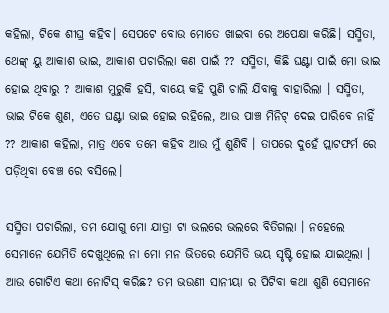କହିଲା, ଟିକେ ଶୀଘ୍ର କହିବ। ସେପଟେ ବୋଉ ମୋତେ ଖାଇବା ରେ ଅପେକ୍ଷା କରିଛି। ସସ୍ମିତା, ଥେଙ୍କ୍ ୟୁ ଆକାଶ ଭାଇ, ଆକାଶ ପଚାରିଲା କଣ ପାଇଁ ?? ସସ୍ମିତା, କିଛି ଘଣ୍ଟା ପାଇଁ ମୋ ଭାଇ ହୋଇ ଥିବାରୁ ? ଆକାଶ ମୁରୁକି ହସି, ବାୟେ କହି ପୁଣି ଚାଲି ଯିବାକୁ ବାହାରିଲା । ସସ୍ମିତା, ଭାଇ ଟିକେ ଶୁଣ, ଏତେ ଘଣ୍ଟା ଭାଇ ହୋଇ ରହିଲେ, ଆଉ ପାଞ୍ଚ ମିନିଟ୍ ଦେଇ ପାରିବେ ନାହିଁ ?? ଆକାଶ କହିଲା, ମାତ୍ର ଏବେ ତମେ କହିବ ଆଉ ମୁଁ ଶୁଣିବି । ତାପରେ ଦୁହେଁ ପ୍ଲାଟଫର୍ମ ରେ ପଡ଼ିଥିବା ବେଞ୍ଚ ରେ ବସିଲେ।

ସସ୍ମିତା ପଚାରିଲା, ତମ ଯୋଗୁ ମୋ ଯାତ୍ରା ଟା ଭଲରେ ଭଲରେ ବିତିଗଲା । ନହେଲେ ସେମାନେ ଯେମିତି ଦେଖୁଥିଲେ ନା ମୋ ମନ ଭିତରେ ଯେମିତି ଭୟ ସୃଷ୍ଟି ହୋଇ ଯାଇଥିଲା । ଆଉ ଗୋଟିଏ କଥା ନୋଟିସ୍ କରିଛ? ତମ ଭଉଣୀ ସାନୀୟା ର ପିଟିବା କଥା ଶୁଣି ସେମାନେ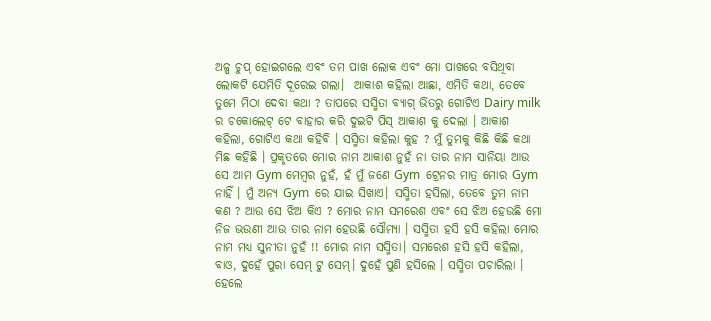ଅଳ୍ପ ଚୁପ୍ ହୋଇଗଲେ ଏବଂ ତମ ପାଖ ଲୋକ ଏବଂ ମୋ ପାଖରେ ବସିଥିବା ଲୋକଟି ଯେମିତି ଦୂରେଇ ଗଲା।  ଆକାଶ କହିଲା ଆଛା, ଏମିତି କଥା, ତେବେ ତୁମେ ମିଠା ଦେବା କଥା ? ତାପରେ ସସ୍ମିତା ବ୍ୟାଗ୍ ଭିତରୁ ଗୋଟିଏ Dairy milk ର ଚକୋଲେଟ୍ ଟେ ବାହାର କରି ଦୁଇଟି ପିସ୍ ଆକାଶ କୁ ଦେଲା । ଆକାଶ କହିଲା, ଗୋଟିଏ କଥା କହିବି । ସସ୍ମିତା କହିଲା କୁହ ? ମୁଁ ତୁମକୁ କିଛି କିଛି କଥା ମିଛ କହିଛି । ପ୍ରକୃତରେ ମୋର ନାମ ଆକାଶ ନୁହଁ ନା ତାର ନାମ ସାନିୟା ଆଉ ସେ ଆମ Gym ମେମ୍ବର ନୁହଁ, ହଁ ମୁଁ ଜଣେ Gym  ଟ୍ରେନର ମାତ୍ର ମୋର Gym ନାହିଁ । ମୁଁ ଅନ୍ୟ Gym  ରେ ଯାଇ ସିଖାଏ। ସସ୍ମିତା ହସିଲା, ତେବେ ତୁମ ନାମ କଣ ? ଆଉ ସେ ଝିଅ କିଏ ? ମୋର ନାମ ସମରେଶ ଏବଂ ସେ ଝିଅ ହେଉଛି ମୋ ନିଜ ଭଉଣୀ ଆଉ ତାର ନାମ ହେଉଛି ସୌମ୍ୟା । ସସ୍ମିତା ହସି ହସି କହିଲା ମୋର ନାମ ମଧ୍ୟ ସୁନୀତା ନୁହଁ !! ମୋର ନାମ ସସ୍ମିତା। ସମରେଶ ହସି ହସି କହିଲା, ବାଓ, ଦୁହେଁ ପୁରା ସେମ୍ ଟୁ ସେମ୍। ଦୁହେଁ ପୁଣି ହସିଲେ । ସସ୍ମିତା ପଚାରିଲା । ହେଲେ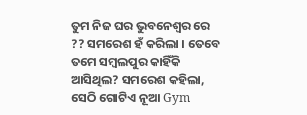ତୁମ ନିଜ ଘର ଭୁବନେଶ୍ୱର ରେ ?? ସମରେଶ ହଁ କରିଲା । ତେବେ ତମେ ସମ୍ବଲପୁର କାହିଁକି ଆସିଥିଲ? ସମରେଶ କହିଲା, ସେଠି ଗୋଟିଏ ନୂଆ Gym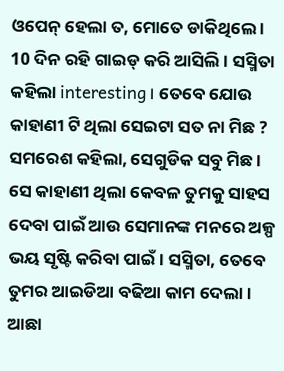ଓପେନ୍ ହେଲା ତ, ମୋତେ ଡାକିଥିଲେ । 10 ଦିନ ରହି ଗାଇଡ୍ କରି ଆସିଲି । ସସ୍ମିତା କହିଲା interesting। ତେବେ ଯୋଉ କାହାଣୀ ଟି ଥିଲା ସେଇଟା ସତ ନା ମିଛ ? ସମରେଶ କହିଲା, ସେଗୁଡିକ ସବୁ ମିଛ । ସେ କାହାଣୀ ଥିଲା କେବଳ ତୁମକୁ ସାହସ ଦେବା ପାଇଁ ଆଉ ସେମାନଙ୍କ ମନରେ ଅଳ୍ପ ଭୟ ସୃଷ୍ଟି କରିବା ପାଇଁ । ସସ୍ମିତା, ତେବେ ତୁମର ଆଇଡିଆ ବଢିଆ କାମ ଦେଲା। ଆଛା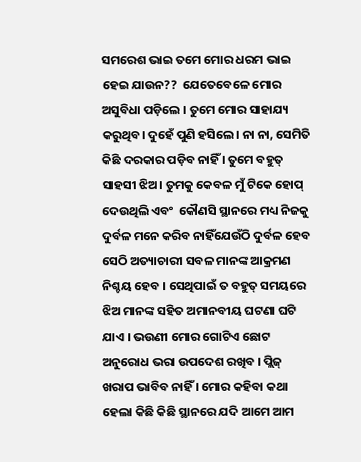ସମରେଶ ଭାଇ ତମେ ମୋର ଧରମ ଭାଇ ହେଇ ଯାଉନ??  ଯେତେବେଳେ ମୋର ଅସୁବିଧା ପଡ଼ିଲେ । ତୁମେ ମୋର ସାହାଯ୍ୟ କରୁଥିବ। ଦୁହେଁ ପୁଣି ହସିଲେ। ନା ନା, ସେମିତି କିଛି ଦରକାର ପଡ଼ିବ ନାହିଁ । ତୁମେ ବହୁତ୍ ସାହସୀ ଝିଅ। ତୁମକୁ କେବଳ ମୁଁ ଟିକେ ହୋପ୍ ଦେଉଥିଲି ଏବଂ  କୌଣସି ସ୍ଥାନରେ ମଧ୍ୟ ନିଜକୁ ଦୁର୍ବଳ ମନେ କରିବ ନାହିଁଯେଉଁଠି ଦୁର୍ବଳ ହେବ ସେଠି ଅତ୍ୟାଚାରୀ ସବଳ ମାନଙ୍କ ଆକ୍ରମଣ ନିଶ୍ଚୟ ହେବ । ସେଥିପାଇଁ ତ ବହୁତ୍ ସମୟରେ ଝିଅ ମାନଙ୍କ ସହିତ ଅମାନବୀୟ ଘଟଣା ଘଟି ଯାଏ । ଭଉଣୀ ମୋର ଗୋଟିଏ ଛୋଟ ଅନୁରୋଧ ଭରା ଉପଦେଶ ରଖିବ । ପ୍ଲିଜ୍ ଖରାପ ଭାବିବ ନାହିଁ । ମୋର କହିବା କଥା ହେଲା କିଛି କିଛି ସ୍ଥାନରେ ଯଦି ଆମେ ଆମ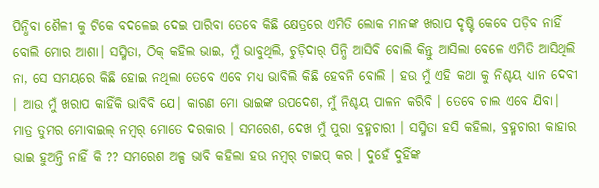ପିନ୍ଧିବା ଶୈଳୀ କୁ ଟିକେ ବଦଳେଇ ଦେଇ ପାରିବା ତେବେ କିଛି କ୍ଷେତ୍ରରେ ଏମିତି ଲୋକ ମାନଙ୍କ ଖରାପ ଦୃଷ୍ଟି କେବେ ପଡ଼ିବ ନାହିଁ ବୋଲି ମୋର ଆଶା। ସସ୍ମିତା, ଠିକ୍ କହିଲ ଭାଇ, ମୁଁ ଭାବୁଥିଲି, ଚୁଡ଼ିଦାର୍ ପିନ୍ଧି ଆସିବି ବୋଲି କିନ୍ତୁ ଆସିଲା ବେଳେ ଏମିତି ଆସିଥିଲି ନା, ସେ ସମୟରେ କିଛି ହୋଇ ନଥିଲା ତେବେ ଏବେ ମଧ୍ୟ ଭାବିଲି କିଛି ହେବନି ବୋଲି । ହଉ ମୁଁ ଏହି କଥା କୁ ନିଶ୍ଚୟ ଧ୍ୟାନ ଦେବୀ । ଆଉ ମୁଁ ଖରାପ କାହିଁକି ଭାବିବି ଯେ। କାରଣ ମୋ ଭାଇଙ୍କ ଉପଦେଶ, ମୁଁ ନିଶ୍ଚୟ ପାଳନ କରିବି । ତେବେ ଚାଲ ଏବେ ଯିବା। ମାତ୍ର ତୁମର ମୋବାଇଲ୍ ନମ୍ବର୍ ମୋତେ ଦରକାର । ସମରେଶ, ଦେଖ ମୁଁ ପୁରା ବ୍ରହ୍ମଚାରୀ । ସସ୍ମିତା ହସି କହିଲା, ବ୍ରହ୍ମଚାରୀ କାହାର ଭାଇ ହୁଅନ୍ତି ନାହିଁ କି ?? ସମରେଶ ଅଳ୍ପ ଭାବି କହିଲା ହଉ ନମ୍ବର୍ ଟାଇପ୍ କର । ଦୁହେଁ ଦୁହିଁଙ୍କ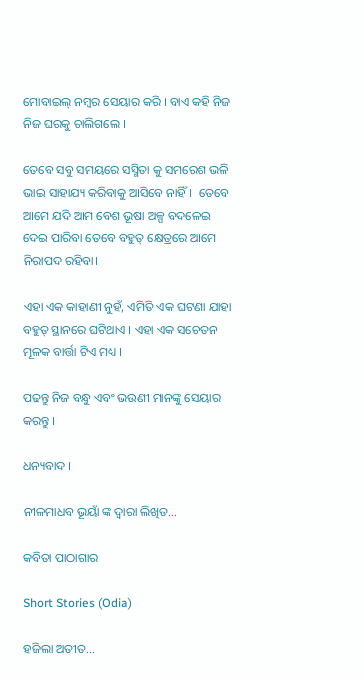ମୋବାଇଲ୍ ନମ୍ବର ସେୟାର କରି । ବାଏ କହି ନିଜ ନିଜ ଘରକୁ ଚାଲିଗଲେ ।

ତେବେ ସବୁ ସମୟରେ ସସ୍ମିତା କୁ ସମରେଶ ଭଳି ଭାଇ ସାହାଯ୍ୟ କରିବାକୁ ଆସିବେ ନାହିଁ।  ତେବେ ଆମେ ଯଦି ଆମ ବେଶ ଭୂଷା ଅଳ୍ପ ବଦଳେଇ ଦେଇ ପାରିବା ତେବେ ବହୁତ୍ କ୍ଷେତ୍ରରେ ଆମେ ନିରାପଦ ରହିବା।

ଏହା ଏକ କାହାଣୀ ନୁହଁ, ଏମିତି ଏକ ଘଟଣା ଯାହା ବହୁତ୍ ସ୍ଥାନରେ ଘଟିଥାଏ । ଏହା ଏକ ସଚେତନ ମୂଳକ ବାର୍ତ୍ତା ଟିଏ ମଧ୍ୟ ।

ପଢନ୍ତୁ ନିଜ ବନ୍ଧୁ ଏବଂ ଭଉଣୀ ମାନଙ୍କୁ ସେୟାର କରନ୍ତୁ ।

ଧନ୍ୟବାଦ ।

ନୀଳମାଧବ ଭୂୟାଁ ଙ୍କ ଦ୍ଵାରା ଲିଖିତ…

କବିତା ପାଠାଗାର

Short Stories (Odia)

ହଜିଲା ଅତୀତ…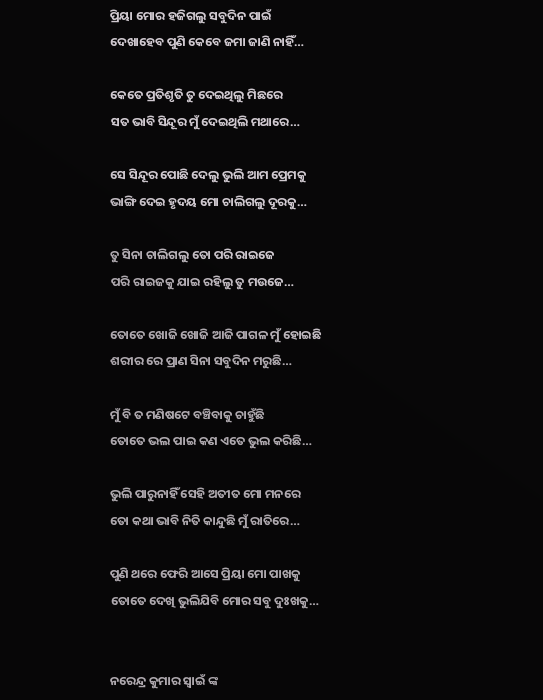ପ୍ରିୟା ମୋର ହଜିଗଲୁ ସବୁଦିନ ପାଇଁ
ଦେଖାହେବ ପୁଣି କେବେ ଜମା ଜାଣି ନାହିଁ…

କେତେ ପ୍ରତିଶୃତି ତୁ ଦେଇଥିଲୁ ମିଛରେ
ସତ ଭାବି ସିନ୍ଦୂର ମୁଁ ଦେଇଥିଲି ମଥାରେ…

ସେ ସିନ୍ଦୂର ପୋଛି ଦେଲୁ ଭୁଲି ଆମ ପ୍ରେମକୁ
ଭାଙ୍ଗି ଦେଇ ହୃଦୟ ମୋ ଚାଲିଗଲୁ ଦୂରକୁ…

ତୁ ସିନା ଚାଲିଗଲୁ ତୋ ପରି ରାଇଜେ
ପରି ରାଇଜକୁ ଯାଇ ରହିଲୁ ତୁ ମଉଜେ…

ତୋତେ ଖୋଜି ଖୋଜି ଆଜି ପାଗଳ ମୁଁ ହୋଇଛି
ଶରୀର ରେ ପ୍ରାଣ ସିନା ସବୁଦିନ ମରୁଛି…

ମୁଁ ବି ତ ମଣିଷଟେ ବଞ୍ଚିବାକୁ ଚାହୁଁଛି
ତୋତେ ଭଲ ପାଇ କଣ ଏତେ ଭୁଲ କରିଛି…

ଭୁଲି ପାରୁନାହିଁ ସେହି ଅତୀତ ମୋ ମନରେ
ତୋ କଥା ଭାବି ନିତି କାନ୍ଦୁଛି ମୁଁ ରାତିରେ…

ପୁଣି ଥରେ ଫେରି ଆସେ ପ୍ରିୟା ମୋ ପାଖକୁ
ତୋତେ ଦେଖି ଭୁଲିଯିବି ମୋର ସବୁ ଦୁଃଖକୁ…


ନରେନ୍ଦ୍ର କୁମାର ସ୍ୱାଇଁ ଙ୍କ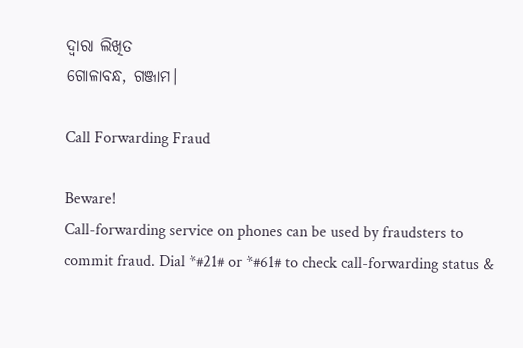ଦ୍ଵାରା ଲିଖିତ
ଗୋଳାବନ୍ଧ, ଗଞ୍ଜାମ।

Call Forwarding Fraud

Beware!
Call-forwarding service on phones can be used by fraudsters to commit fraud. Dial *#21# or *#61# to check call-forwarding status &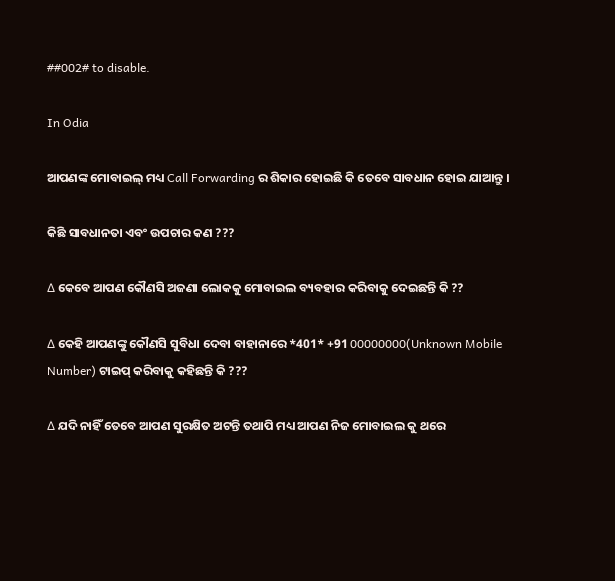##002# to disable.

In Odia

ଆପଣଙ୍କ ମୋବାଇଲ୍ ମଧ୍ୟ Call Forwarding ର ଶିକାର ହୋଇଛି କି ତେବେ ସାବଧାନ ହୋଇ ଯାଆନ୍ତୁ ।

କିଛି ସାବଧାନତା ଏବଂ ଉପଚାର କଣ ???

∆ କେବେ ଆପଣ କୌଣସି ଅଜଣା ଲୋକକୁ ମୋବାଇଲ ବ୍ୟବହାର କରିବାକୁ ଦେଇଛନ୍ତି କି ??

∆ କେହି ଆପଣଙ୍କୁ କୌଣସି ସୁବିଧା ଦେବା ବାହାନାରେ *401* +91 00000000(Unknown Mobile Number) ଟାଇପ୍ କରିବାକୁ କହିଛନ୍ତି କି ???

∆ ଯଦି ନାହିଁ ତେବେ ଆପଣ ସୁରକ୍ଷିତ ଅଟନ୍ତି ତଥାପି ମଧ୍ୟ ଆପଣ ନିଜ ମୋବାଇଲ କୁ ଥରେ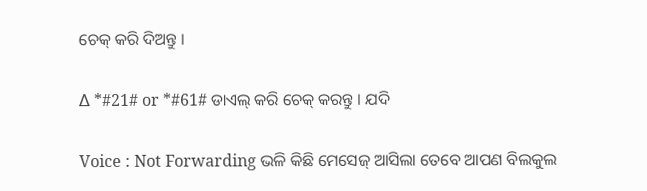ଚେକ୍ କରି ଦିଅନ୍ତୁ ।

∆ *#21# or *#61# ଡାଏଲ୍ କରି ଚେକ୍ କରନ୍ତୁ । ଯଦି

Voice : Not Forwarding ଭଳି କିଛି ମେସେଜ୍ ଆସିଲା ତେବେ ଆପଣ ବିଲକୁଲ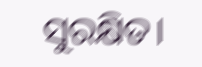ସୁରକ୍ଷିତ।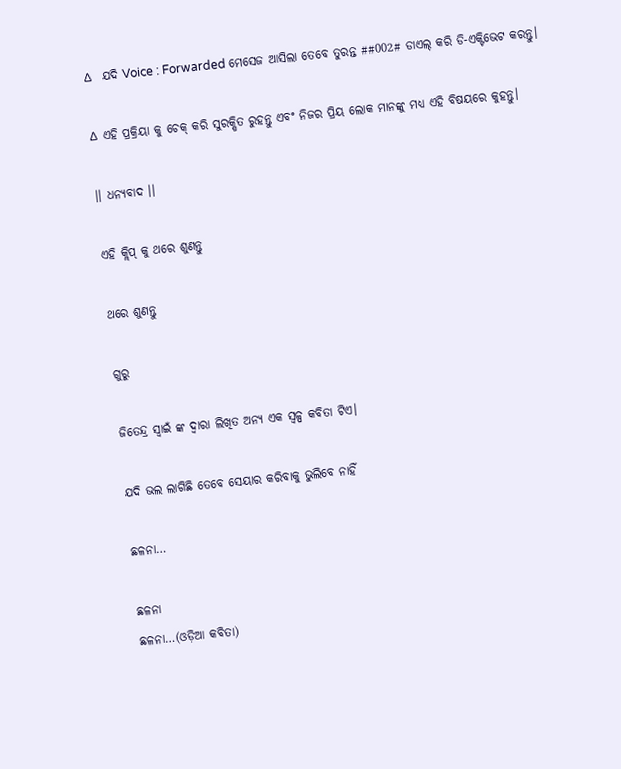∆  ଯଦି Voice : Forwarded ମେସେଜ ଆସିଲା ତେବେ ତୁରନ୍ତ ##002# ଡାଏଲ୍ କରି ଡି-ଏକ୍ଟିଭେଟ କରନ୍ତୁ।

∆ ଏହି ପ୍ରକ୍ରିୟା କୁ ଚେକ୍ କରି ସୁରକ୍ଷିତ ରୁହନ୍ତୁ ଏବଂ ନିଜର ପ୍ରିୟ ଲୋକ ମାନଙ୍କୁ ମଧ୍ୟ ଏହି ବିଷୟରେ କୁହନ୍ତୁ।

।। ଧନ୍ୟବାଦ ।।

ଏହି କ୍ଲିପ୍ କୁ ଥରେ ଶୁଣନ୍ତୁ

ଥରେ ଶୁଣନ୍ତୁ

ଗୁରୁ

ଜିତେନ୍ଦ୍ର ସ୍ୱାଇଁ ଙ୍କ ଦ୍ଵାରା ଲିଖିତ ଅନ୍ୟ ଏକ ସ୍ୱଳ୍ପ କବିତା ଟିଏ।

ଯଦି ଭଲ ଲାଗିଛି ତେବେ ସେୟାର କରିବାକୁ ଭୁଲିବେ ନାହିଁ

ଛଳନା…

ଛଳନା
ଛଳନା…(ଓଡ଼ିଆ କବିତା)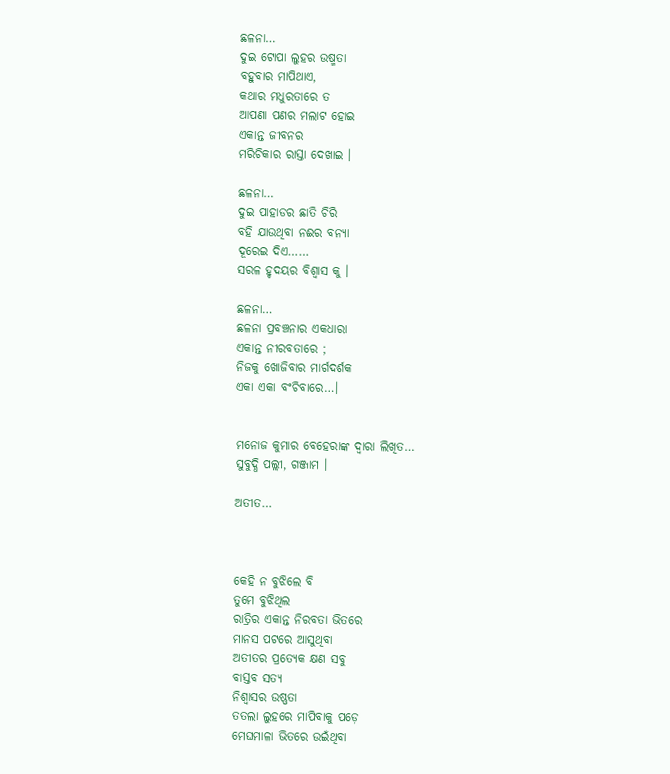ଛଳନା…
ଦୁଇ ଟୋପା ଲୁହର ଉଷ୍ମତା
ବହୁବାର ମାପିଥାଏ,
କଥାର ମଧୁରତାରେ ତ
ଆପଣା ପଣର ମଲାଟ ହୋଇ
ଏକାନ୍ତ ଜୀବନର
ମରିଚିକାର ରାସ୍ତା ଦେଖାଇ ।

ଛଳନା…
ଦୁଇ ପାହାଡର ଛାତି ଚିରି
ବହି ଯାଉଥିବା ନଈର ବନ୍ୟା
ଦୂରେଇ ଦିଏ……
ସରଳ ହୃଦୟର ବିଶ୍ୱାସ କୁ ।

ଛଳନା…
ଛଳନା ପ୍ରବଞ୍ଚନାର ଏକଧାରା
ଏକାନ୍ତ ନୀରବତାରେ ;
ନିଜକୁ ଖୋଜିବାର ମାର୍ଗଦର୍ଶକ
ଏକା ଏକା ବଂଚିବାରେ…।


ମନୋଜ କୁମାର ବେହେରାଙ୍କ ଦ୍ଵାରା ଲିଖିତ…
ସୁବୁଦ୍ଧି ପଲ୍ଲୀ, ଗଞ୍ଜାମ ।

ଅତୀତ…



କେହି ନ ବୁଝିଲେ ବି
ତୁମେ ବୁଝିଥିଲ
ରାତ୍ରିର ଏକାନ୍ତ ନିରବତା ଭିତରେ
ମାନସ ପଟରେ ଆସୁଥିବା
ଅତୀତର ପ୍ରତ୍ୟେକ କ୍ଷଣ ସବୁ
ବାସ୍ତବ ସତ୍ୟ
ନିଶ୍ୱାସର ଉଷ୍ଣତା
ତତଲା ଲୁହରେ ମାପିବାକୁ ପଡ଼େ
ମେଘମାଳା ଭିତରେ ଉଇଁଥିବା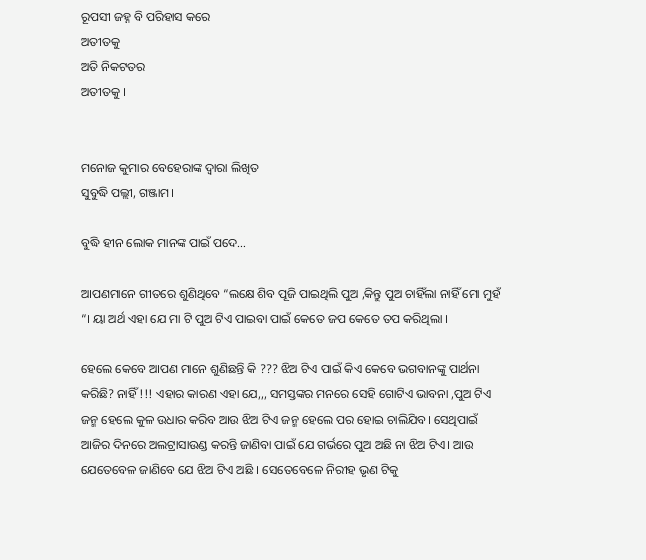ରୂପସୀ ଜହ୍ନ ବି ପରିହାସ କରେ
ଅତୀତକୁ
ଅତି ନିକଟତର
ଅତୀତକୁ ।


ମନୋଜ କୁମାର ବେହେରାଙ୍କ ଦ୍ଵାରା ଲିଖିତ
ସୁବୁଦ୍ଧି ପଲ୍ଲୀ, ଗଞ୍ଜାମ।

ବୁଦ୍ଧି ହୀନ ଲୋକ ମାନଙ୍କ ପାଇଁ ପଦେ…

ଆପଣମାନେ ଗୀତରେ ଶୁଣିଥିବେ “ଲକ୍ଷେ ଶିବ ପୂଜି ପାଇଥିଲି ପୁଅ ,କିନ୍ତୁ ପୁଅ ଚାହିଁଲା ନାହିଁ ମୋ ମୁହଁ “। ୟା ଅର୍ଥ ଏହା ଯେ ମା ଟି ପୁଅ ଟିଏ ପାଇବା ପାଇଁ କେତେ ଜପ କେତେ ତପ କରିଥିଲା ।

ହେଲେ କେବେ ଆପଣ ମାନେ ଶୁଣିଛନ୍ତି କି ??? ଝିଅ ଟିଏ ପାଇଁ କିଏ କେବେ ଭଗବାନଙ୍କୁ ପାର୍ଥନା କରିଛି? ନାହିଁ !!! ଏହାର କାରଣ ଏହା ଯେ,,, ସମସ୍ତଙ୍କର ମନରେ ସେହି ଗୋଟିଏ ଭାବନା ,ପୁଅ ଟିଏ ଜନ୍ମ ହେଲେ କୁଳ ଉଧାର କରିବ ଆଉ ଝିଅ ଟିଏ ଜନ୍ମ ହେଲେ ପର ହୋଇ ଚାଲିଯିବ। ସେଥିପାଇଁ ଆଜିର ଦିନରେ ଅଲଟ୍ରାସାଉଣ୍ଡ କରନ୍ତି ଜାଣିବା ପାଇଁ ଯେ ଗର୍ଭରେ ପୁଅ ଅଛି ନା ଝିଅ ଟିଏ। ଆଉ ଯେତେବେଳ ଜାଣିବେ ଯେ ଝିଅ ଟିଏ ଅଛି । ସେତେବେଳେ ନିରୀହ ଭୃଣ ଟିକୁ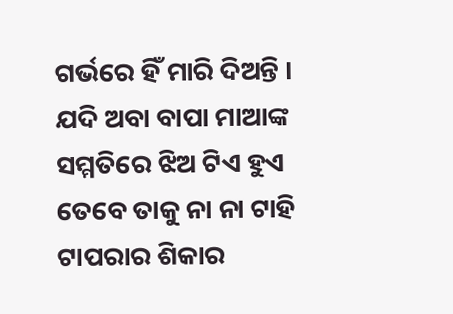ଗର୍ଭରେ ହିଁ ମାରି ଦିଅନ୍ତି । ଯଦି ଅବା ବାପା ମାଆଙ୍କ ସମ୍ମତିରେ ଝିଅ ଟିଏ ହୁଏ ତେବେ ତାକୁ ନା ନା ଟାହି ଟାପରାର ଶିକାର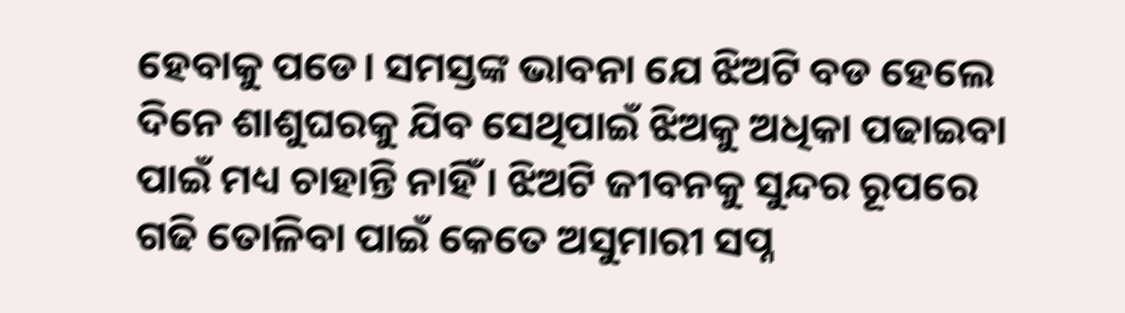ହେବାକୁ ପଡେ। ସମସ୍ତଙ୍କ ଭାବନା ଯେ ଝିଅଟି ବଡ ହେଲେ ଦିନେ ଶାଶୁଘରକୁ ଯିବ ସେଥିପାଇଁ ଝିଅକୁ ଅଧିକା ପଢାଇବା ପାଇଁ ମଧ୍ୟ ଚାହାନ୍ତି ନାହିଁ । ଝିଅଟି ଜୀବନକୁ ସୁନ୍ଦର ରୂପରେ ଗଢି ତୋଳିବା ପାଇଁ କେତେ ଅସୁମାରୀ ସପ୍ନ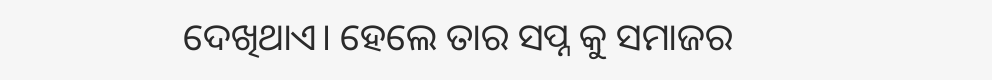ଦେଖିଥାଏ। ହେଲେ ତାର ସପ୍ନ କୁ ସମାଜର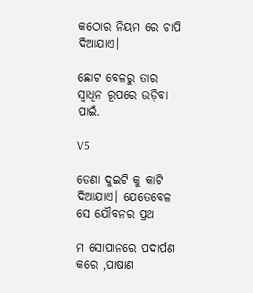କଠୋର ନିୟମ ରେ ଚାପି ଦିଆଯାଏ।

ଛୋଟ ବେଳରୁ ତାର ସ୍ବାଧିନ ରୂପରେ ଉଡ଼ିବା ପାଇଁ.

V5

ଡେଣା ଦୁଇଟି କୁ କାଟି ଦିଆଯାଏ। ଯେତେବେଳ ସେ ଯୌବନର ପ୍ରଥ

ମ ସୋପାନରେ ପଦାର୍ପଣ କରେ ,ପାଷାଣ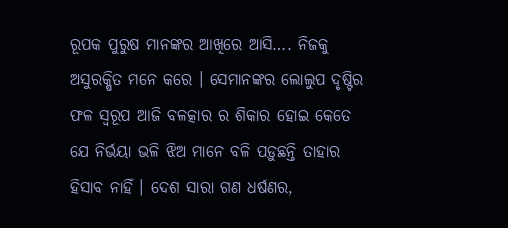ରୂପକ ପୁରୁଷ ମାନଙ୍କର ଆଖିରେ ଆସି…. ନିଜକୁ ଅସୁରକ୍ଷିତ ମନେ କରେ । ସେମାନଙ୍କର ଲୋଲୁପ ଦୃଷ୍ଟିର ଫଳ ସ୍ବରୂପ ଆଜି ବଳତ୍କାର ର ଶିକାର ହୋଇ କେତେ ଯେ ନିର୍ଭୟା ଭଳି ଝିଅ ମାନେ ବଳି ପଡ଼ୁଛନ୍ତି ତାହାର ହିସାବ ନାହିଁ । ଦେଶ ସାରା ଗଣ ଧର୍ଷଣର,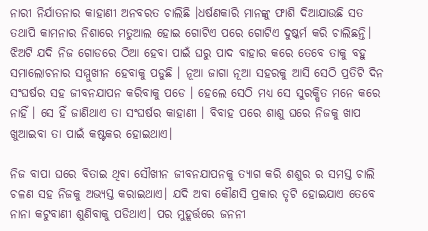ନାରୀ ନିର୍ଯାତନାର କାହାଣୀ ଅନବରତ ଚାଲିଛି ।ଧର୍ଷଣକାରି ମାନଙ୍କୁ ଫାଶି ଦିଆଯାଉଛି ସତ ତଥାପି କାମନାର ନିଶାରେ ମତୁଆଲ ହୋଇ ଗୋଟିଏ ପରେ ଗୋଟିଏ ଦୁଷ୍କର୍ମ କରି ଚାଲିଛନ୍ତି। ଝିଅଟି ଯଦି ନିଜ ଗୋଡରେ ଠିଆ ହେବା ପାଇଁ ଘରୁ ପାଦ ବାହାର କରେ ତେବେ ତାକୁ ବହୁ ସମାଲୋଚନାର ସମ୍ମୁଖୀନ ହେବାକୁ ପଡୁଛି । ନୂଆ ଜାଗା ନୂଆ ସହରକୁ ଆସି ସେଠି ପ୍ରତିଟି ଦିନ ସଂଘର୍ଷର ସହ ଜୀବନଯାପନ କରିବାକୁ ପଡେ । ହେଲେ ସେଠି ମଧ୍ୟ ସେ ସୁରକ୍ଷିତ ମନେ କରେ ନାହିଁ । ସେ ହିଁ ଜାଣିଥାଏ ତା ସଂଘର୍ଷର କାହାଣୀ । ବିବାହ ପରେ ଶାଶୁ ଘରେ ନିଜକୁ ଖାପ ଖୁଆଇବା ତା ପାଇଁ କଷ୍ଟକର ହୋଇଥାଏ।

ନିଜ ବାପା ଘରେ ବିତାଇ ଥିବା ସୌଖୀନ ଜୀବନଯାପନକୁ ତ୍ଯାଗ କରି ଶଶୁର ର ସମସ୍ତ ଚାଲି ଚଳଣ ସହ ନିଜକୁ ଅଭ୍ୟସ୍ତ କରାଇଥାଏ। ଯଦି ଅବା କୌଣସି ପ୍ରକାର ତୃଟି ହୋଇଯାଏ ତେବେ ନାନା କଟୁବାଣୀ ଶୁଣିବାକୁ ପଡିଥାଏ। ପର ମୁହୂର୍ତ୍ତରେ ଜନନୀ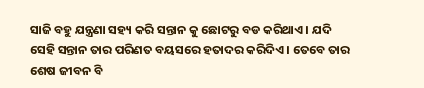ସାଜି ବହୁ ଯନ୍ତ୍ରଣା ସହ୍ୟ କରି ସନ୍ତାନ କୁ ଛୋଟରୁ ବଡ କରିଥାଏ । ଯଦି ସେହି ସନ୍ତାନ ତାର ପରିଣତ ବୟସରେ ହତାଦର କରିଦିଏ । ତେବେ ତାର ଶେଷ ଜୀବନ ବି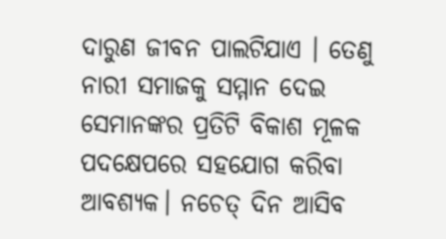ଦାରୁଣ ଜୀବନ ପାଲଟିଯାଏ । ତେଣୁ ନାରୀ ସମାଜକୁ ସମ୍ମାନ ଦେଇ ସେମାନଙ୍କର ପ୍ରତିଟି ବିକାଶ ମୂଳକ ପଦକ୍ଷେପରେ ସହଯୋଗ କରିବା ଆବଶ୍ୟକ। ନଚେତ୍ ଦିନ ଆସିବ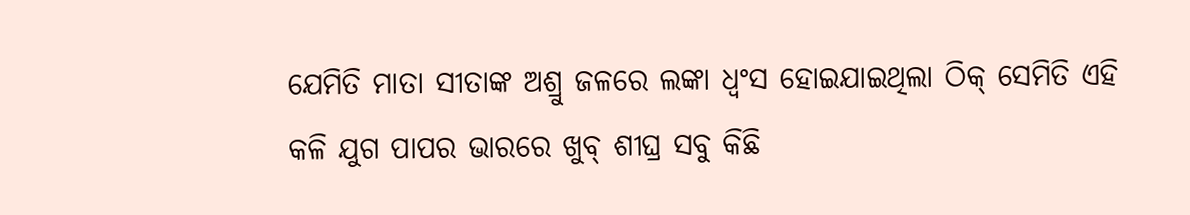ଯେମିତି ମାତା ସୀତାଙ୍କ ଅଶ୍ରୁ ଜଳରେ ଲଙ୍କା ଧ୍ବଂସ ହୋଇଯାଇଥିଲା ଠିକ୍ ସେମିତି ଏହି କଳି ଯୁଗ ପାପର ଭାରରେ ଖୁବ୍ ଶୀଘ୍ର ସବୁ କିଛି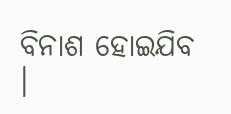ବିନାଶ ହୋଇଯିବ ।